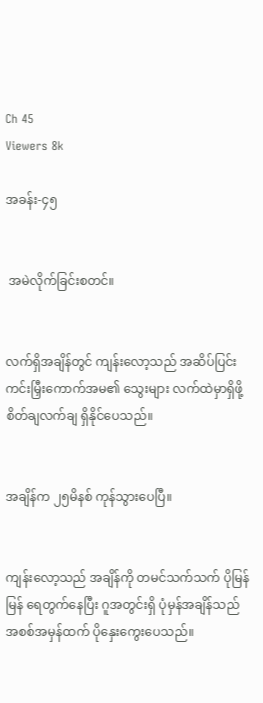Ch 45
Viewers 8k

အခန်း-၄၅


 အမဲလိုက်ခြင်းစတင်။


လက်ရှိအချိန်တွင် ကျန်းလော့သည် အဆိပ်ပြင်းကင်းမြှီးကောက်အမ၏ သွေးများ လက်ထဲမှာရှိဖို့ စိတ်ချလက်ချ ရှိနိုင်ပေသည်။


အချိန်က ၂၅မိနစ် ကုန်သွားပေပြီ။


ကျန်းလော့သည် အချိန်ကို တမင်သက်သက် ပိုမြန်မြန် ရေတွက်နေပြီး ဂူအတွင်းရှိ ပုံမှန်အချိန်သည် အစစ်အမှန်ထက် ပိုနှေးကွေးပေသည်။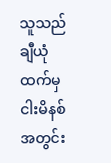သူသည် ချီယုံထက်မှ ငါးမိနစ်အတွင်း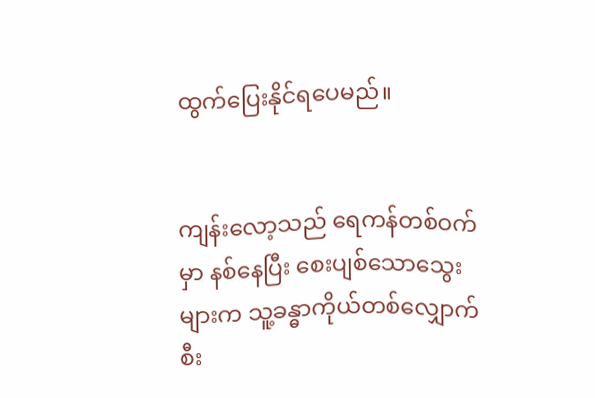ထွက်ပြေးနိုင်ရပေမည်။


ကျန်းလော့သည် ရေကန်တစ်ဝက်မှာ နစ်နေပြီး စေးပျစ်သောသွေးများက သူ့ခန္ဓာကိုယ်တစ်လျှောက် စီး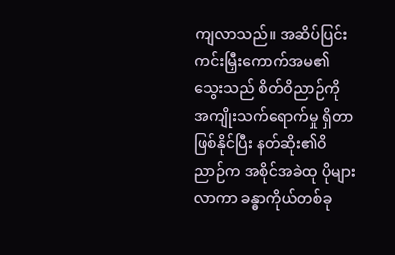ကျလာသည်။ အဆိပ်ပြင်းကင်းမြှီးကောက်အမ၏သွေးသည် စိတ်ဝိညာဉ်ကို အကျိုးသက်ရောက်မှု ရှိတာ ဖြစ်နိုင်ပြီး နတ်ဆိုး၏ဝိညာဉ်က အစိုင်အခဲထု ပိုများလာကာ ခန္ဓာကိုယ်တစ်ခု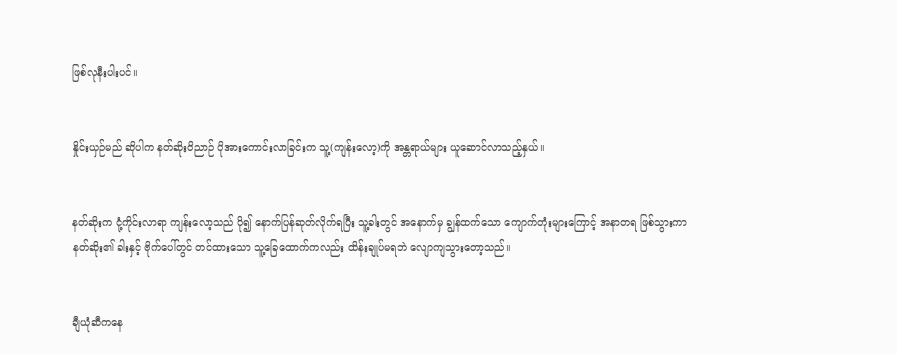ဖြစ်လုနီးပါးပင်။


နှိုင်းယှဉ်မည် ဆိုပါက နတ်ဆိုးဝိညာဉ် ပိုအားကောင်းလာခြင်းက သူ့(ကျန်းလော့)ကို အန္တရာယ်များ ယူဆောင်လာသည့်နှယ်။


နတ်ဆိုးက ငုံ့ကိုင်းလာရာ ကျန်းလော့သည် ပို၍ နောက်ပြန်ဆုတ်လိုက်ရပြီး သူ့ခါးတွင် အနောက်မှ ချွန်ထက်သော ကျောက်တုံးများကြောင့် အနာတရ ဖြစ်သွားကာ နတ်ဆိုး၏ ခါးနှင့် ဗိုက်ပေါ်တွင် တင်ထားသော သူ့ခြေထောက်ကလည်း ထိန်းချုပ်မရဘဲ လျောကျသွားတော့သည်။


ချီယုံဆီကနေ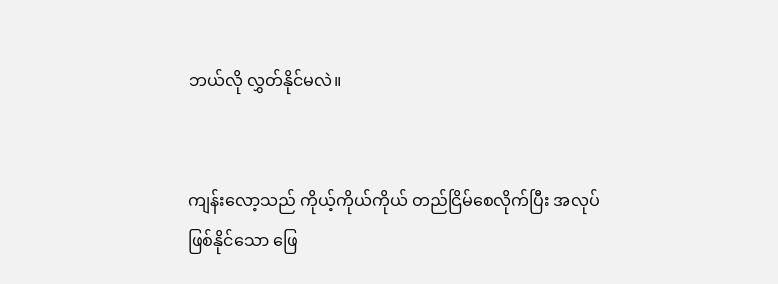ဘယ်လို လွှတ်နိုင်မလဲ။


ကျန်းလော့သည် ကိုယ့်ကိုယ်ကိုယ် တည်ငြိမ်စေလိုက်ပြီး အလုပ်ဖြစ်နိုင်သော ဖြေ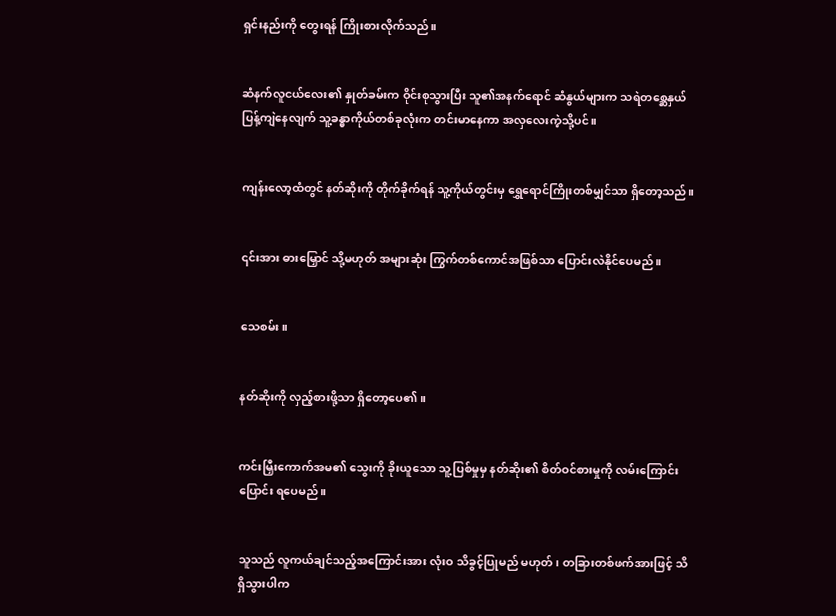ရှင်းနည်းကို တွေးရန် ကြိုးစားလိုက်သည်။


ဆံနက်လူငယ်လေး၏ နှုတ်ခမ်းက ဝိုင်းစုသွားပြီး သူ၏အနက်ရောင် ဆံနွယ်များက သရဲတစ္ဆေနှယ် ပြန့်ကျဲနေလျက် သူ့ခန္ဓာကိုယ်တစ်ခုလုံးက တင်းမာနေကာ အလှလေးကဲ့သို့ပင်။


ကျန်းလော့ထံတွင် နတ်ဆိုးကို တိုက်ခိုက်ရန် သူ့ကိုယ်တွင်းမှ ရွှေရောင်ကြိုးတစ်မျှင်သာ ရှိတော့သည်။


၎င်းအား ဓားမြှောင် သို့မဟုတ် အများဆုံး ကြွက်တစ်ကောင်အဖြစ်သာ ပြောင်းလဲနိုင်ပေမည်။


သေစမ်း။


နတ်ဆိုးကို လှည့်စားဖို့သာ ရှိတော့ပေ၏။


ကင်းမြှီးကောက်အမ၏ သွေးကို ခိုးယူသော သူ့ပြစ်မှုမှ နတ်ဆိုး၏ စိတ်ဝင်စားမှုကို လမ်းကြောင်းပြောင်း ရပေမည်။


သူသည် လူကယ်ချင်သည့်အကြောင်းအား လုံးဝ သိခွင့်ပြုမည် မဟုတ်၊ တခြားတစ်ဖက်အားဖြင့် သိရှိသွားပါက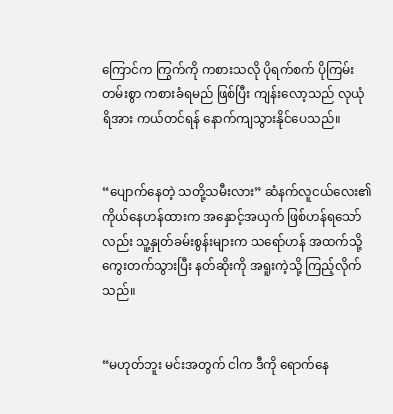ကြောင်က ကြွက်ကို ကစားသလို ပိုရက်စက် ပိုကြမ်းတမ်းစွာ ကစားခံရမည် ဖြစ်ပြီး ကျန်းလော့သည် လုယုံရိအား ကယ်တင်ရန် နောက်ကျသွားနိုင်ပေသည်။


“ပျောက်နေတဲ့ သတို့သမီးလား” ဆံနက်လူငယ်လေး၏ ကိုယ်နေဟန်ထားက အနှောင့်အယှက် ဖြစ်ဟန်ရသော်လည်း သူ့နှုတ်ခမ်းစွန်းများက သရော်ဟန် အထက်သို့ ကွေးတက်သွားပြီး နတ်ဆိုးကို အရူးကဲ့သို့ ကြည့်လိုက်သည်။


“မဟုတ်ဘူး မင်းအတွက် ငါက ဒီကို ရောက်နေ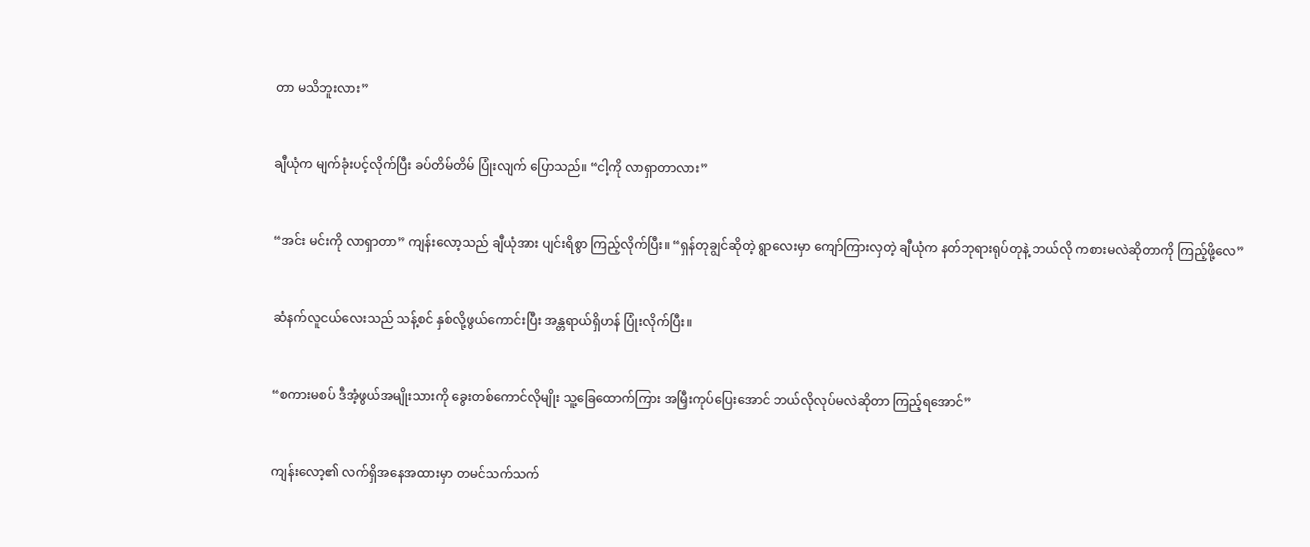တာ မသိဘူးလား”


ချီယုံက မျက်ခုံးပင့်လိုက်ပြီး ခပ်တိမ်တိမ် ပြုံးလျက် ပြောသည်။ “ငါ့ကို လာရှာတာလား”


“အင်း မင်းကို လာရှာတာ” ကျန်းလော့သည် ချီယုံအား ပျင်းရိစွာ ကြည့်လိုက်ပြီး။ “ရှန်တုချွင်ဆိုတဲ့ ရွာလေးမှာ ကျော်ကြားလှတဲ့ ချီယုံက နတ်ဘုရားရုပ်တုနဲ့ ဘယ်လို ကစားမလဲဆိုတာကို ကြည့်ဖို့လေ”


ဆံနက်လူငယ်လေးသည် သန့်စင် နှစ်လို့ဖွယ်ကောင်းပြီး အန္တရာယ်ရှိဟန် ပြုံးလိုက်ပြီး။


“စကားမစပ် ဒီအံ့ဖွယ်အမျိုးသားကို ခွေးတစ်ကောင်လိုမျိုး သူ့ခြေထောက်ကြား အမြှီးကုပ်ပြေးအောင် ဘယ်လိုလုပ်မလဲဆိုတာ ကြည့်ရအောင်”


ကျန်းလော့၏ လက်ရှိအနေအထားမှာ တမင်သက်သက်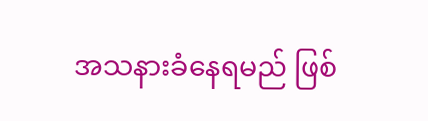အသနားခံနေရမည် ဖြစ်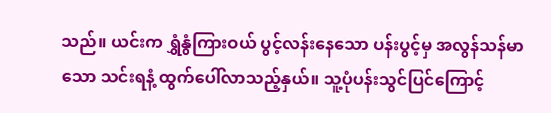သည်။ ယင်းက ရွှံနွံကြားဝယ် ပွင့်လန်းနေသော ပန်းပွင့်မှ အလွန်သန်မာသော သင်းရနံ့ ထွက်ပေါ်လာသည့်နှယ်။ သူ့ပုံပန်းသွင်ပြင်ကြောင့်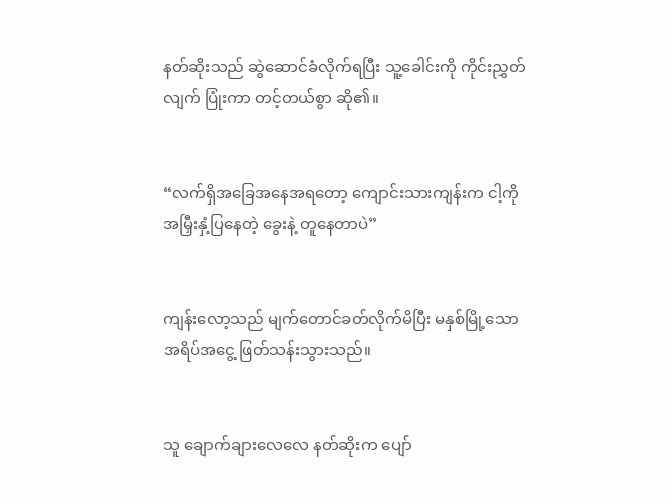နတ်ဆိုးသည် ဆွဲဆောင်ခံလိုက်ရပြီး သူ့ခေါင်းကို ကိုင်းညွှတ်လျက် ပြုံးကာ တင့်တယ်စွာ ဆို၏။


“လက်ရှိအခြေအနေအရတော့ ကျောင်းသားကျန်းက ငါ့ကို အမြှီးနှံ့ပြနေတဲ့ ခွေးနဲ့ တူနေတာပဲ”


ကျန်းလော့သည် မျက်တောင်ခတ်လိုက်မိပြီး မနှစ်မြို့သော အရိပ်အငွေ့ ဖြတ်သန်းသွားသည်။


သူ ချောက်ချားလေလေ နတ်ဆိုးက ပျော်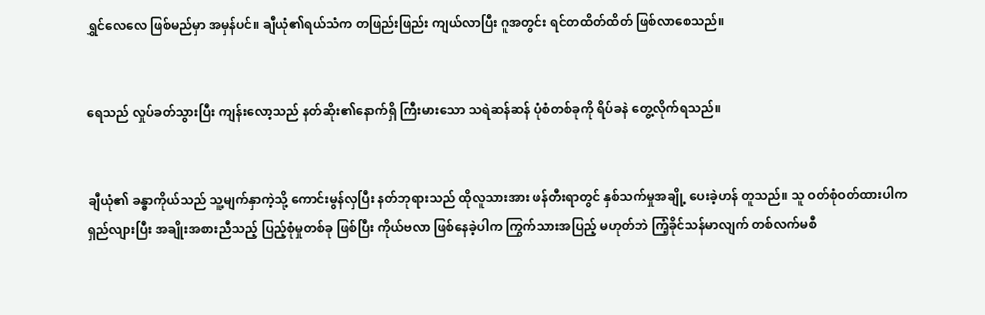ရွှင်လေလေ ဖြစ်မည်မှာ အမှန်ပင်။ ချီယုံ၏ရယ်သံက တဖြည်းဖြည်း ကျယ်လာပြီး ဂူအတွင်း ရင်တထိတ်ထိတ် ဖြစ်လာစေသည်။


ရေသည် လှုပ်ခတ်သွားပြီး ကျန်းလော့သည် နတ်ဆိုး၏နောက်ရှိ ကြီးမားသော သရဲဆန်ဆန် ပုံစံတစ်ခုကို ရိပ်ခနဲ တွေ့လိုက်ရသည်။


ချီယုံ၏ ခန္ဓာကိုယ်သည် သူ့မျက်နှာကဲ့သို့ ကောင်းမွန်လှပြီး နတ်ဘုရားသည် ထိုလူသားအား ဖန်တီးရာတွင် နှစ်သက်မှုအချို့ ပေးခဲ့ဟန် တူသည်။ သူ ဝတ်စုံဝတ်ထားပါက ရှည်လျားပြီး အချိုးအစားညီသည့် ပြည့်စုံမှုတစ်ခု ဖြစ်ပြီး ကိုယ်ဗလာ ဖြစ်နေခဲ့ပါက ကြွက်သားအပြည့် မဟုတ်ဘဲ ကြံ့ခိုင်သန်မာလျက် တစ်လက်မစီ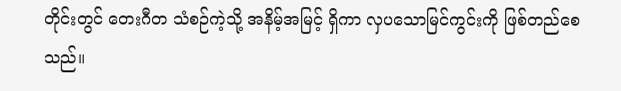တိုင်းတွင် တေးဂီတ သံစဉ်ကဲ့သို့ အနိမ့်အမြင့် ရှိကာ လှပသောမြင်ကွင်းကို ဖြစ်တည်စေသည်။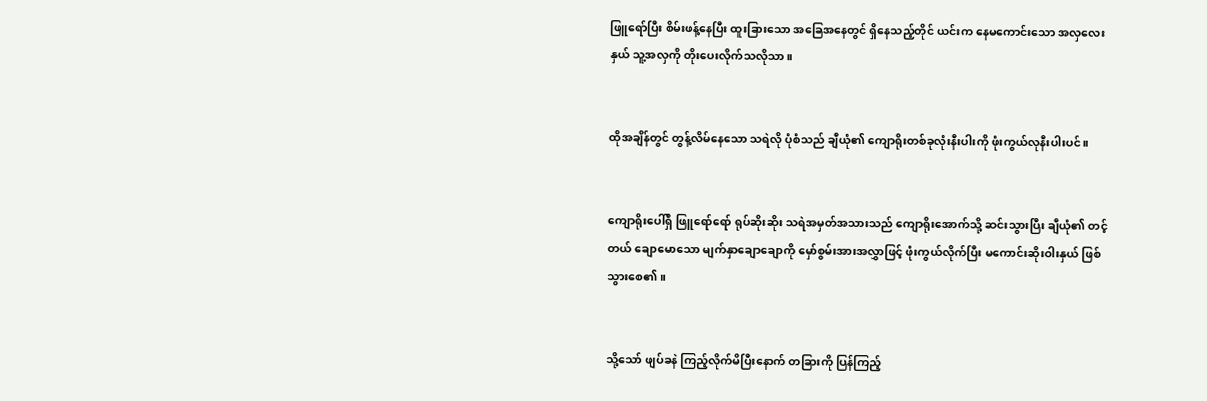ဖြူရော်ပြီး စိမ်းဖန့်နေပြီး ထူးခြားသော အခြေအနေတွင် ရှိနေသည့်တိုင် ယင်းက နေမကောင်းသော အလှလေးနှယ် သူ့အလှကို တိုးပေးလိုက်သလိုသာ။


ထိုအချိန်တွင် တွန့်လိမ်နေသော သရဲလို ပုံစံသည် ချီယုံ၏ ကျောရိုးတစ်ခုလုံးနီးပါးကို ဖုံးကွယ်လုနီးပါးပင်။


ကျောရိုးပေါ်ရှိ ဖြူရော်ရော် ရုပ်ဆိုးဆိုး သရဲအမှတ်အသားသည် ကျောရိုးအောက်သို့ ဆင်းသွားပြီး ချီယုံ၏ တင့်တယ် ချောမောသော မျက်နှာချောချောကို မှော်စွမ်းအားအလွှာဖြင့် ဖုံးကွယ်လိုက်ပြီး မကောင်းဆိုးဝါးနှယ် ဖြစ်သွားစေ၏။


သို့သော် ဖျပ်ခနဲ ကြည့်လိုက်မိပြီးနောက် တခြားကို ပြန်ကြည့်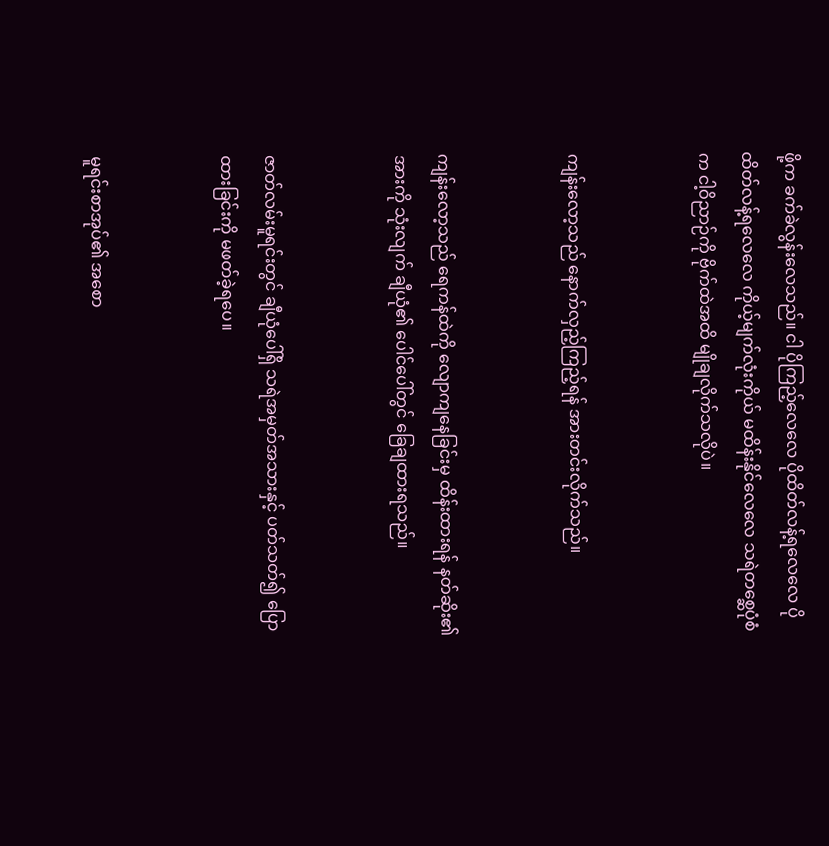ဖို့က ခက်ခဲလွန်းလေသည်။ ငါ ပိုကြည့်လေလေ ပိုထိတ်လန့်ရလေလေ ပိုထိတ်လန့်ရလေလေ ကိုယ့်မျက်လုံးကိုယ် မထိန်းနိုင်လေလေ သရဲတစ္ဆေပုံစံက ငါ့ဝိညာဉ်ကို ဗိုက်ထဲအထိ မျိုချလိုက်သလိုပဲ။


ကျန်းလော့သည် နောက်လှည့်ကြည့်ရန် အားတင်းလိုက်သည်။


ကျန်းလော့သည် ရေကန်ထဲကို လျောကျနေခြင်းမှ ထိန်းထားရန် နတ်ဆိုး၏ အားကို သုံးလျက် ချီယုံ၏ ပေါင်ပေါ်တွင် ခြေချထားရသည်။


ဇာတ်လမ်းမူရင်းတွင် ချီယုံပေါ်ရှိ သရဲအမှတ်အသားနှင့် ပတ်သတ်၍ ပြောထားခြင်းကို မဖတ်ခဲ့ရပေ။


မူရင်းစာအုပ်၏ အစော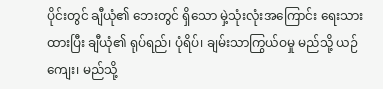ပိုင်းတွင် ချီယုံ၏ ဘေးတွင် ရှိသော မှဲ့သုံးလုံးအကြောင်း ရေးသားထားပြီး ချီယုံ၏ ရုပ်ရည်၊ ပုံရိပ်၊ ချမ်းသာကြွယ်ဝမှု မည်သို့ ယဉ်ကျေး၊ မည်သို့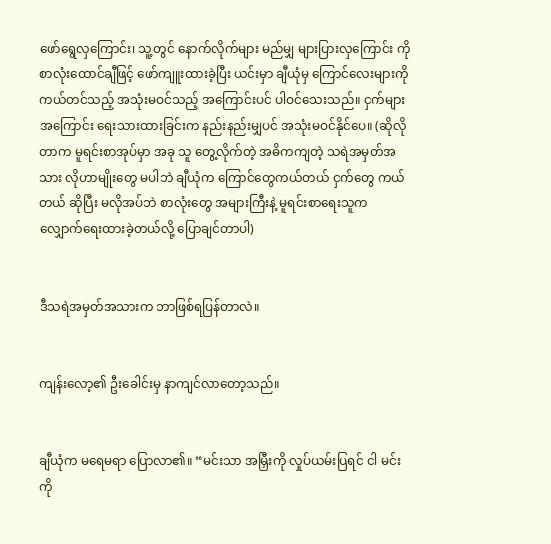ဖော်ရွေလှကြောင်း၊ သူ့တွင် နောက်လိုက်များ မည်မျှ များပြားလှကြောင်း ကို စာလုံးထောင်ချီဖြင့် ဖော်ကျူးထားခဲ့ပြီး ယင်းမှာ ချီယုံမှ ကြောင်လေးများကို ကယ်တင်သည့် အသုံးမဝင်သည့် အကြောင်းပင် ပါဝင်သေးသည်။ ငှက်များအကြောင်း ရေးသားထားခြင်းက နည်းနည်းမျှပင် အသုံးမဝင်နိုင်ပေ။ (ဆိုလိုတာက မူရင်းစာအုပ်မှာ အခု သူ တွေ့လိုက်တဲ့ အဓိကကျတဲ့ သရဲအမှတ်အသား လိုဟာမျိုးတွေ မပါဘဲ ချီယုံက ကြောင်တွေကယ်တယ် ငှက်တွေ ကယ်တယ် ဆိုပြီး မလိုအပ်ဘဲ စာလုံးတွေ အများကြီးနဲ့ မူရင်းစာရေးသူက လျှောက်ရေးထားခဲ့တယ်လို့ ပြောချင်တာပါ)


ဒီသရဲအမှတ်အသားက ဘာဖြစ်ရပြန်တာလဲ။


ကျန်းလော့၏ ဦးခေါင်းမှ နာကျင်လာတော့သည်။


ချီယုံက မရေမရာ ပြောလာ၏။ “မင်းသာ အမြှီးကို လှုပ်ယမ်းပြရင် ငါ မင်းကို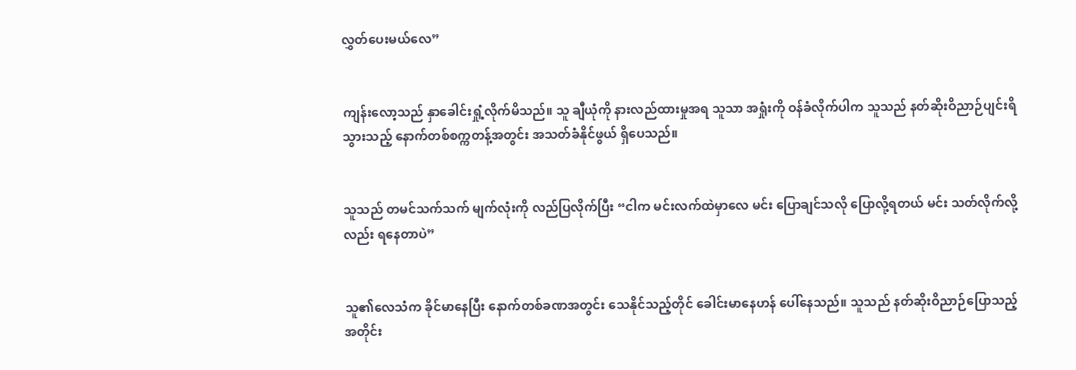လွှတ်ပေးမယ်လေ”


ကျန်းလော့သည် နှာခေါင်းရှုံ့လိုက်မိသည်။ သူ ချီယုံကို နားလည်ထားမှုအရ သူသာ အရှုံးကို ဝန်ခံလိုက်ပါက သူသည် နတ်ဆိုးဝိညာဉ်ပျင်းရိသွားသည့် နောက်တစ်စက္ကတန့်အတွင်း အသတ်ခံနိုင်ဖွယ် ရှိပေသည်။


သူသည် တမင်သက်သက် မျက်လုံးကို လည်ပြလိုက်ပြီး “ငါက မင်းလက်ထဲမှာလေ မင်း ပြောချင်သလို ပြောလို့ရတယ် မင်း သတ်လိုက်လို့လည်း ရနေတာပဲ”


သူ၏လေသံက ခိုင်မာနေပြီး နောက်တစ်ခဏအတွင်း သေနိုင်သည့်တိုင် ခေါင်းမာနေဟန် ပေါ်နေသည်။ သူသည် နတ်ဆိုးဝိညာဉ်ပြောသည့်အတိုင်း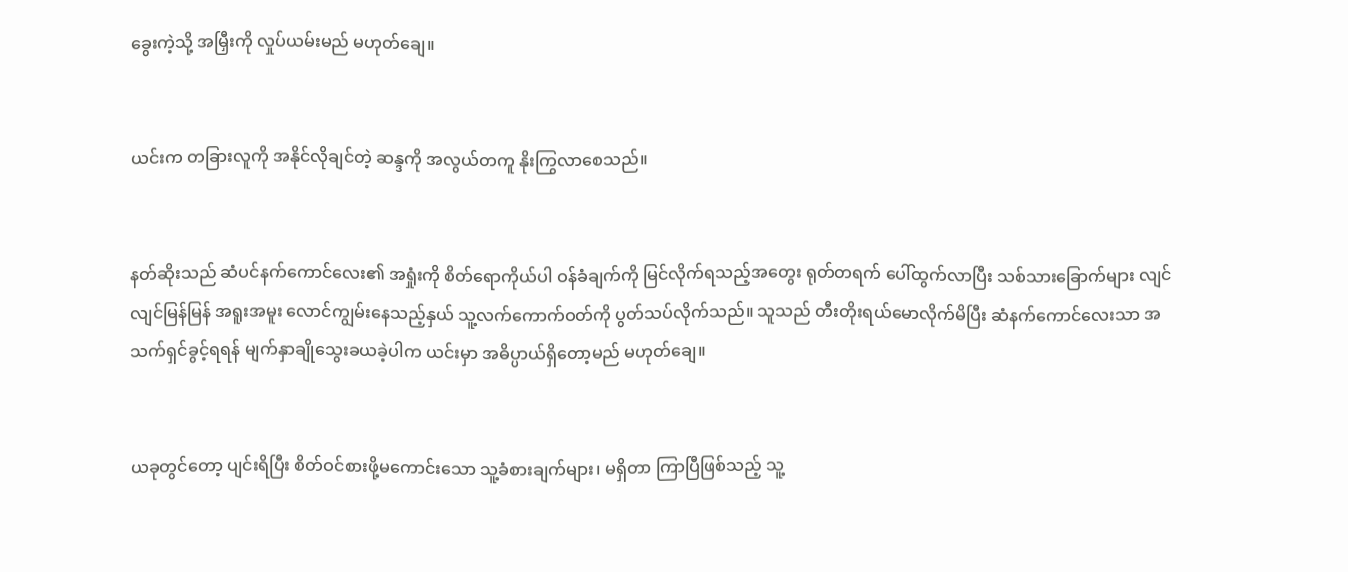ခွေးကဲ့သို့ အမြှီးကို လှုပ်ယမ်းမည် မဟုတ်ချေ။


ယင်းက တခြားလူကို အနိုင်လိုချင်တဲ့ ဆန္ဒကို အလွယ်တကူ နိုးကြွလာစေသည်။


နတ်ဆိုးသည် ဆံပင်နက်ကောင်လေး၏ အရှုံးကို စိတ်ရောကိုယ်ပါ ဝန်ခံချက်ကို မြင်လိုက်ရသည့်အတွေး ရုတ်တရက် ပေါ်ထွက်လာပြီး သစ်သားခြောက်များ လျင်လျင်မြန်မြန် အရူးအမူး လောင်ကျွမ်းနေသည့်နှယ် သူ့လက်ကောက်ဝတ်ကို ပွတ်သပ်လိုက်သည်။ သူသည် တီးတိုးရယ်မောလိုက်မိပြီး ဆံနက်ကောင်လေးသာ အသက်ရှင်ခွင့်ရရန် မျက်နှာချိုသွေးခယခဲ့ပါက ယင်းမှာ အဓိပ္ပာယ်ရှိတော့မည် မဟုတ်ချေ။


ယခုတွင်တော့ ပျင်းရိပြီး စိတ်ဝင်စားဖို့မကောင်းသော သူ့ခံစားချက်များ၊ မရှိတာ ကြာပြီဖြစ်သည့် သူ့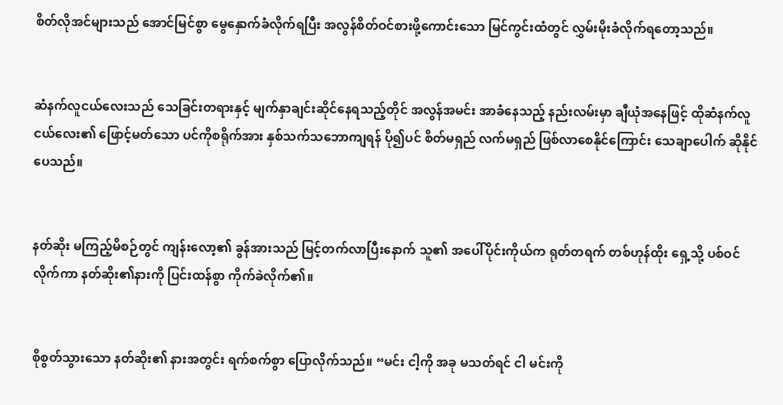စိတ်လိုအင်များသည် အောင်မြင်စွာ မွေနှောက်ခံလိုက်ရပြီး အလွန်စိတ်ဝင်စားဖို့ကောင်းသော မြင်ကွင်းထံတွင် လွှမ်းမိုးခံလိုက်ရတော့သည်။


ဆံနက်လူငယ်လေးသည် သေခြင်းတရားနှင့် မျက်နှာချင်းဆိုင်နေရသည့်တိုင် အလွန်အမင်း အာခံနေသည့် နည်းလမ်းမှာ ချီယုံအနေဖြင့် ထိုဆံနက်လူငယ်လေး၏ ဖြောင့်မတ်သော ပင်ကိုစရိုက်အား နှစ်သက်သဘောကျရန် ပို၍ပင် စိတ်မရှည် လက်မရှည် ဖြစ်လာစေနိုင်ကြောင်း သေချာပေါက် ဆိုနိုင်ပေသည်။


နတ်ဆိုး မကြည့်မိစဉ်တွင် ကျန်းလော့၏ ခွန်အားသည် မြင့်တက်လာပြီးနောက် သူ၏ အပေါ်ပိုင်းကိုယ်က ရုတ်တရက် တစ်ဟုန်ထိုး ရှေ့သို့ ပစ်ဝင်လိုက်ကာ နတ်ဆိုး၏နားကို ပြင်းထန်စွာ ကိုက်ခဲလိုက်၏။


စိုစွတ်သွားသော နတ်ဆိုး၏ နားအတွင်း ရက်စက်စွာ ပြောလိုက်သည်။ “မင်း ငါ့ကို အခု မသတ်ရင် ငါ မင်းကို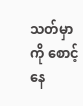သတ်မှာကို စောင့်နေ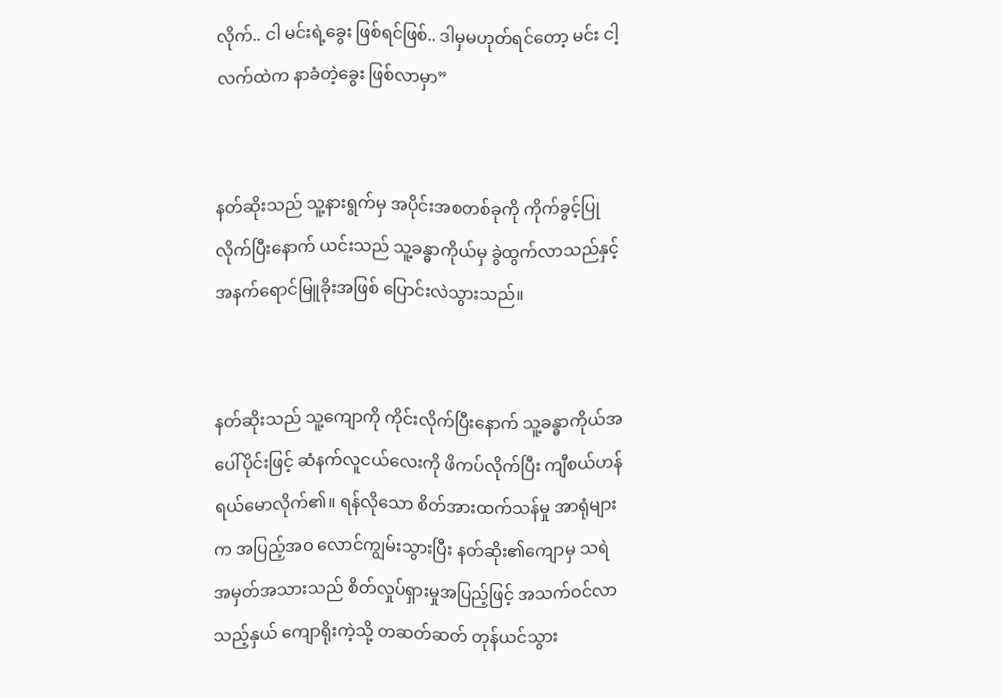လိုက်.. ငါ မင်းရဲ့ခွေး ဖြစ်ရင်ဖြစ်.. ဒါမှမဟုတ်ရင်တော့ မင်း ငါ့လက်ထဲက နာခံတဲ့ခွေး ဖြစ်လာမှာ”


နတ်ဆိုးသည် သူ့နားရွက်မှ အပိုင်းအစတစ်ခုကို ကိုက်ခွင့်ပြုလိုက်ပြီးနောက် ယင်းသည် သူ့ခန္ဓာကိုယ်မှ ခွဲထွက်လာသည်နှင့် အနက်ရောင်မြူခိုးအဖြစ် ပြောင်းလဲသွားသည်။


နတ်ဆိုးသည် သူ့ကျောကို ကိုင်းလိုက်ပြီးနောက် သူ့ခန္ဓာကိုယ်အပေါ်ပိုင်းဖြင့် ဆံနက်လူငယ်လေးကို ဖိကပ်လိုက်ပြီး ကျီစယ်ဟန် ရယ်မောလိုက်၏။ ရန်လိုသော စိတ်အားထက်သန်မှု အာရုံများက အပြည့်အဝ လောင်ကျွမ်းသွားပြီး နတ်ဆိုး၏ကျောမှ သရဲအမှတ်အသားသည် စိတ်လှုပ်ရှားမှုအပြည့်ဖြင့် အသက်ဝင်လာသည့်နှယ် ကျောရိုးကဲ့သို့ တဆတ်ဆတ် တုန်ယင်သွား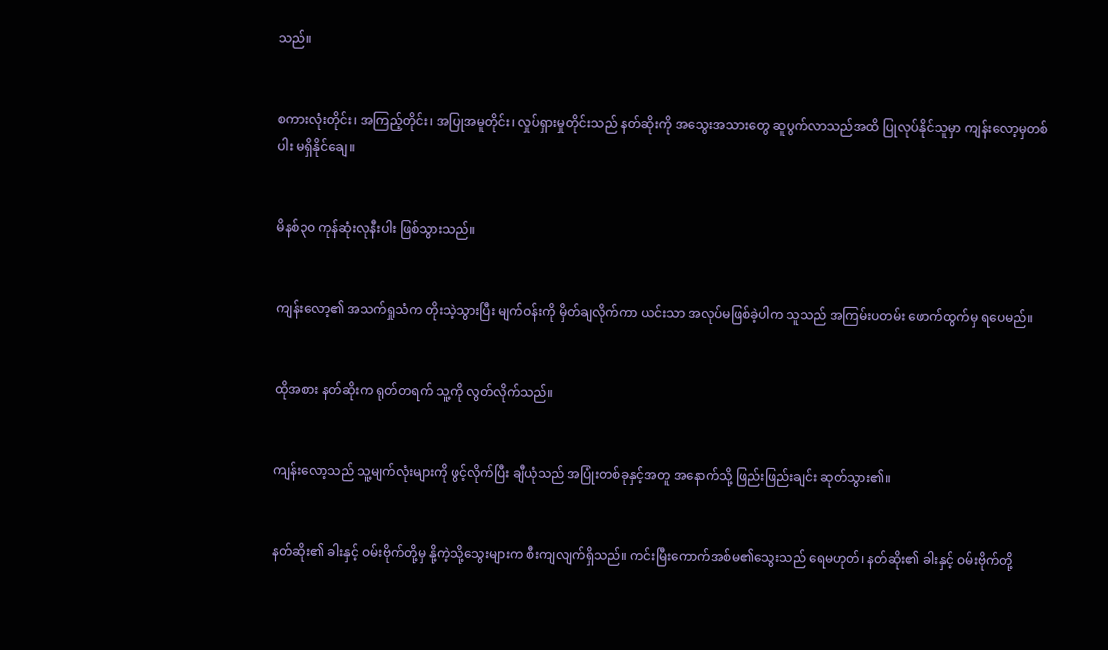သည်။


စကားလုံးတိုင်း၊ အကြည့်တိုင်း၊ အပြုအမူတိုင်း၊ လှုပ်ရှားမှုတိုင်းသည် နတ်ဆိုးကို အသွေးအသားတွေ ဆူပွက်လာသည်အထိ ပြုလုပ်နိုင်သူမှာ ကျန်းလော့မှတစ်ပါး မရှိနိုင်ချေ။


မိနစ်၃၀ ကုန်ဆုံးလုနီးပါး ဖြစ်သွားသည်။


ကျန်းလော့၏ အသက်ရှုသံက တိုးသဲ့သွားပြီး မျက်ဝန်းကို မှိတ်ချလိုက်ကာ ယင်းသာ အလုပ်မဖြစ်ခဲ့ပါက သူသည် အကြမ်းပတမ်း ဖောက်ထွက်မှ ရပေမည်။


ထိုအစား နတ်ဆိုးက ရုတ်တရက် သူ့ကို လွတ်လိုက်သည်။


ကျန်းလော့သည် သူ့မျက်လုံးများကို ဖွင့်လိုက်ပြီး ချီယုံသည် အပြုံးတစ်ခုနှင့်အတူ အနောက်သို့ ဖြည်းဖြည်းချင်း ဆုတ်သွား၏။


နတ်ဆိုး၏ ခါးနှင့် ဝမ်းဗိုက်တို့မှ နို့ကဲ့သို့သွေးများက စီးကျလျက်ရှိသည်။ ကင်းမြီးကောက်အစ်မ၏သွေးသည် ရေမဟုတ်၊ နတ်ဆိုး၏ ခါးနှင့် ဝမ်းဗိုက်တို့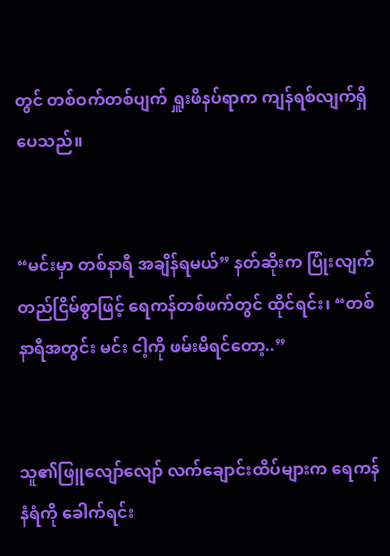တွင် တစ်ဝက်တစ်ပျက် ရှူးဖိနပ်ရာက ကျန်ရစ်လျက်ရှိပေသည်။


“မင်းမှာ တစ်နာရီ အချိန်ရမယ်” နတ်ဆိုးက ပြုံးလျက် တည်ငြိမ်စွာဖြင့် ရေကန်တစ်ဖက်တွင် ထိုင်ရင်း၊ “တစ်နာရီအတွင်း မင်း ငါ့ကို ဖမ်းမိရင်တော့..”


သူ၏ဖြူလျော်လျော် လက်ချောင်းထိပ်များက ရေကန်နံရံကို ခေါက်ရင်း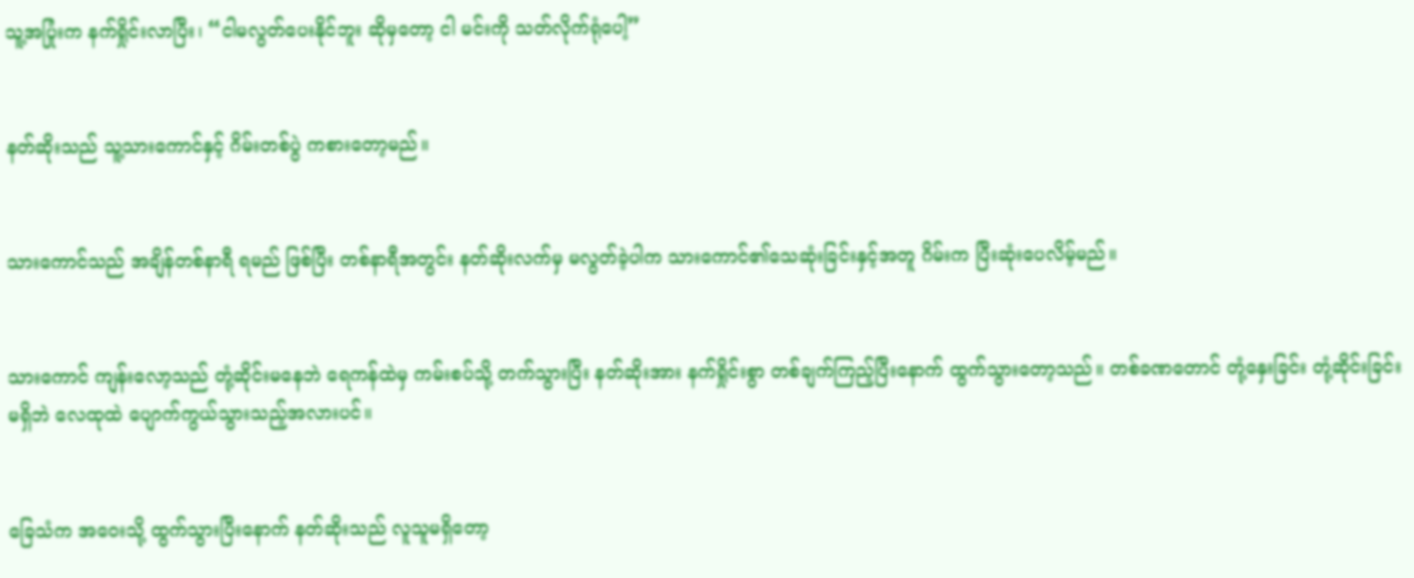သူ့အပြုံးက နက်ရှိုင်းလာပြီး၊ “ငါမလွတ်ပေးနိုင်ဘူး ဆိုမှတော့ ငါ မင်းကို သတ်လိုက်ရုံပေါ့”


နတ်ဆိုးသည် သူ့သားကောင်နှင့် ဂိမ်းတစ်ပွဲ ကစားတော့မည်။


သားကောင်သည် အချိန်တစ်နာရီ ရမည် ဖြစ်ပြီး တစ်နာရီအတွင်း နတ်ဆိုးလက်မှ မလွတ်ခဲ့ပါက သားကောင်၏သေဆုံးခြင်းနှင့်အတူ ဂိမ်းက ပြီးဆုံးပေလိမ့်မည်။


သားကောင် ကျန်းလော့သည် တုံ့ဆိုင်းမနေဘဲ ရေကန်ထဲမှ ကမ်းစပ်သို့ တက်သွားပြီး နတ်ဆိုးအား နက်ရှိုင်းစွာ တစ်ချက်ကြည့်ပြီးနောက် ထွက်သွားတော့သည်။ တစ်ခဏတောင် တုံ့နှေးခြင်း တုံ့ဆိုင်းခြင်း မရှိဘဲ လေထုထဲ ပျောက်ကွယ်သွားသည့်အလားပင်။


ခြေသံက အဝေးသို့ ထွက်သွားပြီးနောက် နတ်ဆိုးသည် လူသူမရှိတော့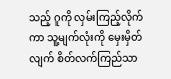သည့် ဂူကို လှမ်းကြည့်လိုက်ကာ သူ့မျက်လုံးကို မှေးမှိတ်လျက် စိတ်လက်ကြည်သာ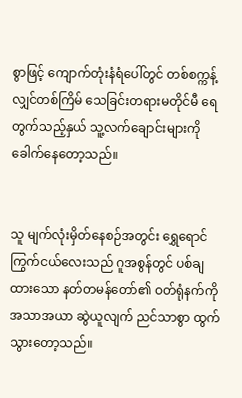စွာဖြင့် ကျောက်တုံးနံရံပေါ်တွင် တစ်စက္ကန့်လျှင်တစ်ကြိမ် သေခြင်းတရားမတိုင်မီ ရေတွက်သည့်နှယ် သူ့လက်ချောင်းများကို ခေါက်နေတော့သည်။


သူ မျက်လုံးမှိတ်နေစဉ်အတွင်း ရွှေရောင်ကြွက်ငယ်လေးသည် ဂူအစွန်တွင် ပစ်ချထားသော နတ်တမန်တော်၏ ဝတ်ရုံနက်ကို အသာအယာ ဆွဲယူလျက် ညင်သာစွာ ထွက်သွားတော့သည်။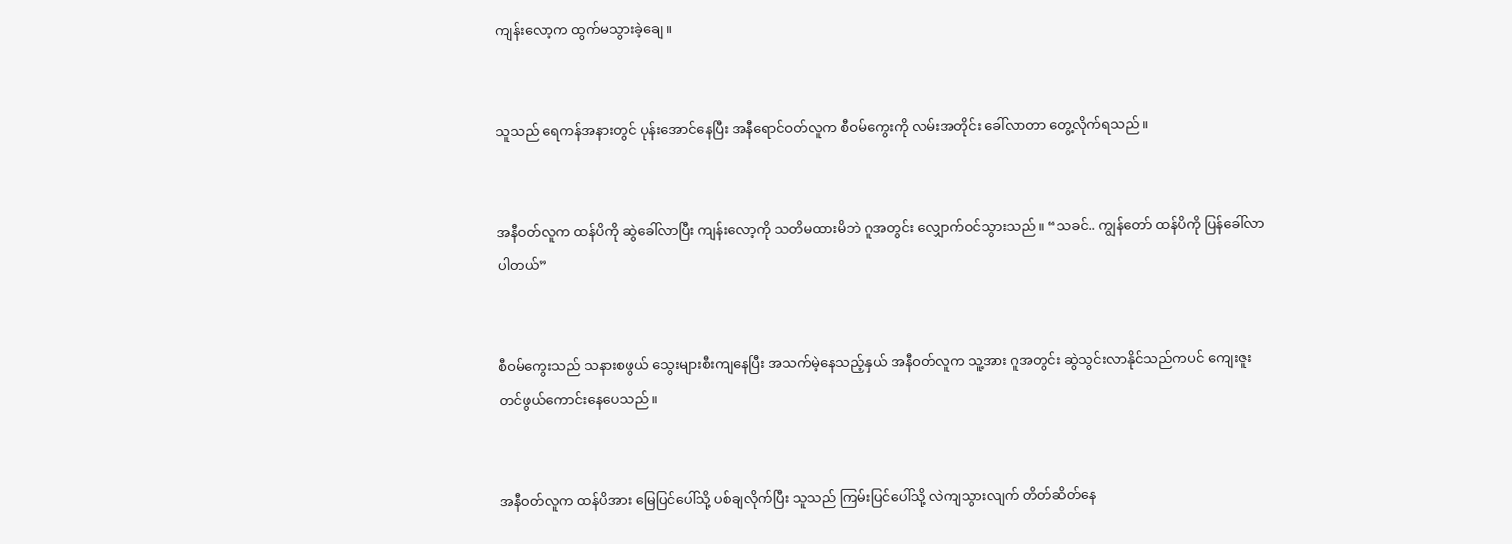ကျန်းလော့က ထွက်မသွားခဲ့ချေ။


သူသည် ရေကန်အနားတွင် ပုန်းအောင်နေပြီး အနီရောင်ဝတ်လူက စီဝမ်ကွေးကို လမ်းအတိုင်း ခေါ်လာတာ တွေ့လိုက်ရသည်။


အနီဝတ်လူက ထန်ပိကို ဆွဲခေါ်လာပြီး ကျန်းလော့ကို သတိမထားမိဘဲ ဂူအတွင်း လျှောက်ဝင်သွားသည်။ “သခင်.. ကျွန်တော် ထန်ပိကို ပြန်ခေါ်လာပါတယ်”


စီဝမ်ကွေးသည် သနားစဖွယ် သွေးများစီးကျနေပြီး အသက်မဲ့နေသည့်နှယ် အနီဝတ်လူက သူ့အား ဂူအတွင်း ဆွဲသွင်းလာနိုင်သည်ကပင် ကျေးဇူးတင်ဖွယ်ကောင်းနေပေသည်။


အနီဝတ်လူက ထန်ပိအား မြေပြင်ပေါ်သို့ ပစ်ချလိုက်ပြီး သူသည် ကြမ်းပြင်ပေါ်သို့ လဲကျသွားလျက် တိတ်ဆိတ်နေ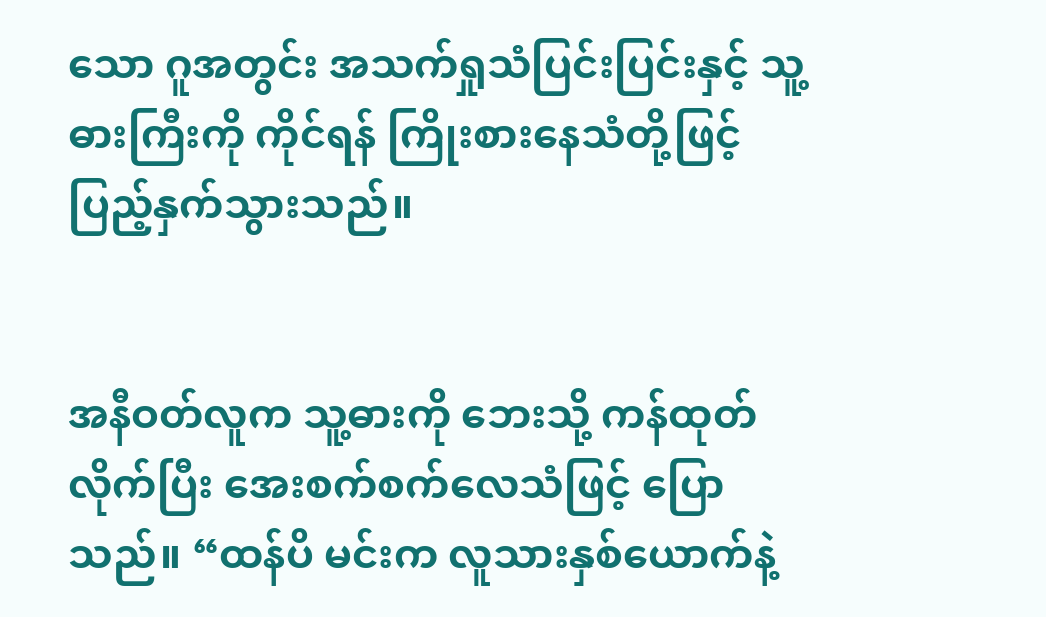သော ဂူအတွင်း အသက်ရှုသံပြင်းပြင်းနှင့် သူ့ဓားကြီးကို ကိုင်ရန် ကြိုးစားနေသံတို့ဖြင့် ပြည့်နှက်သွားသည်။


အနီဝတ်လူက သူ့ဓားကို ဘေးသို့ ကန်ထုတ်လိုက်ပြီး အေးစက်စက်လေသံဖြင့် ပြောသည်။ “ထန်ပိ မင်းက လူသားနှစ်ယောက်နဲ့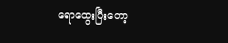ရောထွေးပြီးတော့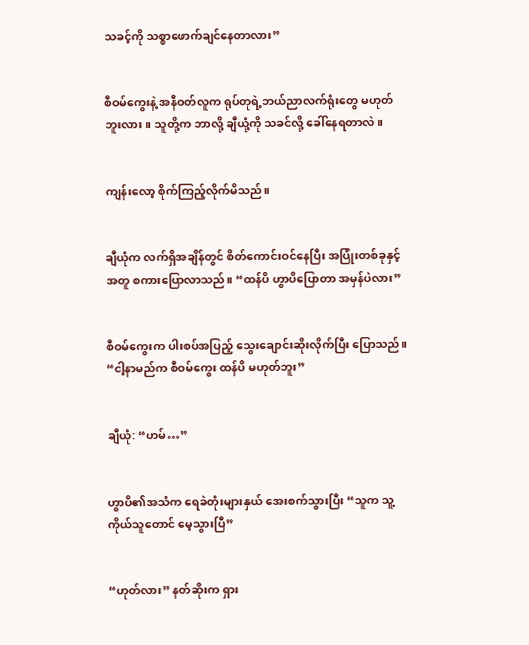သခင့်ကို သစ္စာဖောက်ချင်နေတာလား”


စီဝမ်ကွေးနဲ့ အနီဝတ်လူက ရုပ်တုရဲ့ဘယ်ညာလက်ရုံးတွေ မဟုတ်ဘူးလား။ သူတို့က ဘာလို့ ချီယုံ့ကို သခင်လို့ ခေါ်နေရတာလဲ။


ကျန်းလော့ စိုက်ကြည့်လိုက်မိသည်။


ချီယုံက လက်ရှိအချိန်တွင် စိတ်ကောင်းဝင်နေပြီး အပြုံးတစ်ခုနှင့်အတူ စကားပြောလာသည်။ “ထန်ပိ ဟွာပိပြောတာ အမှန်ပဲလား”


စီဝမ်ကွေးက ပါးစပ်အပြည့် သွေးချောင်းဆိုးလိုက်ပြီး ပြောသည်။ “ငါ့နာမည်က စီဝမ်ကွေး ထန်ပိ မဟုတ်ဘူး”


ချီယုံ: “ဟမ်…”


ဟွာပိ၏အသံက ရေခဲတုံးများနှယ် အေးစက်သွားပြီး “သူက သူ့ကိုယ်သူတောင် မေ့သွားပြီ”


“ဟုတ်လား” နတ်ဆိုးက ရှား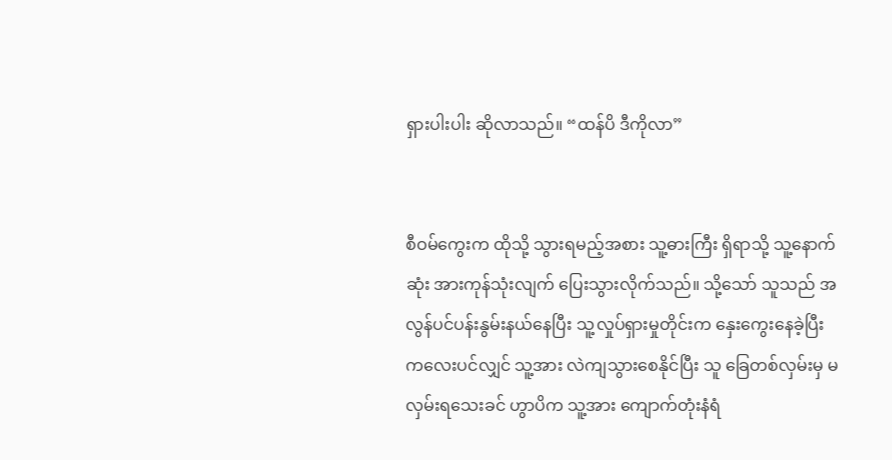ရှားပါးပါး ဆိုလာသည်။ “ထန်ပိ ဒီကိုလာ”


စီဝမ်ကွေးက ထိုသို့ သွားရမည့်အစား သူ့ဓားကြီး ရှိရာသို့ သူ့နောက်ဆုံး အားကုန်သုံးလျက် ပြေးသွားလိုက်သည်။ သို့သော် သူသည် အလွန်ပင်ပန်းနွမ်းနယ်နေပြီး သူ့လှုပ်ရှားမှုတိုင်းက နှေးကွေးနေခဲ့ပြီး ကလေးပင်လျှင် သူ့အား လဲကျသွားစေနိုင်ပြီး သူ ခြေတစ်လှမ်းမှ မလှမ်းရသေးခင် ဟွာပိက သူ့အား ကျောက်တုံးနံရံ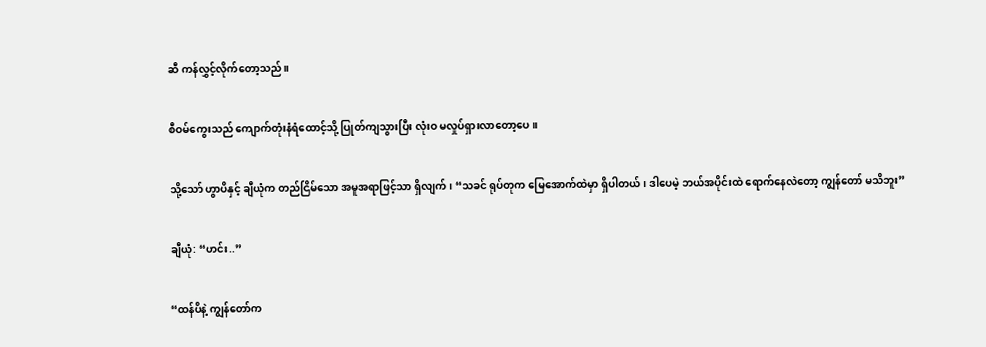ဆီ ကန်လွှင့်လိုက်တော့သည်။


စီဝမ်ကွေးသည် ကျောက်တုံးနံရံထောင့်သို့ ပြုတ်ကျသွားပြီး လုံးဝ မလှုပ်ရှားလာတော့ပေ။


သို့သော် ဟွာပိနှင့် ချီယုံက တည်ငြိမ်သော အမူအရာဖြင့်သာ ရှိလျက်၊ “သခင် ရုပ်တုက မြေအောက်ထဲမှာ ရှိပါတယ်၊ ဒါပေမဲ့ ဘယ်အပိုင်းထဲ ရောက်နေလဲတော့ ကျွန်တော် မသိဘူး”


ချီယုံ: “ဟင်း..”


“ထန်ပိနဲ့ ကျွန်တော်က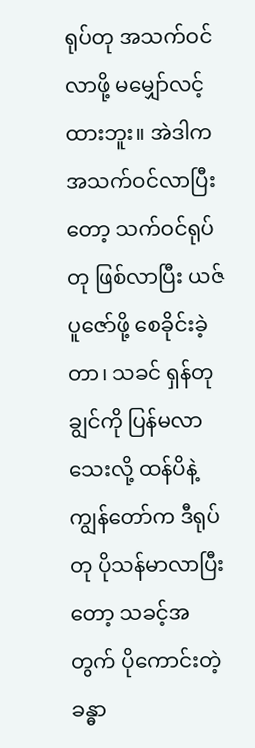ရုပ်တု အသက်ဝင်လာဖို့ မမျှော်လင့်ထားဘူး။ အဲဒါက အသက်ဝင်လာပြီးတော့ သက်ဝင်ရုပ်တု ဖြစ်လာပြီး ယဇ်ပူဇော်ဖို့ စေခိုင်းခဲ့တာ၊ သခင် ရှန်တုချွင်ကို ပြန်မလာသေးလို့ ထန်ပိနဲ့ ကျွန်တော်က ဒီရုပ်တု ပိုသန်မာလာပြီးတော့ သခင့်အတွက် ပိုကောင်းတဲ့ ခန္ဓာ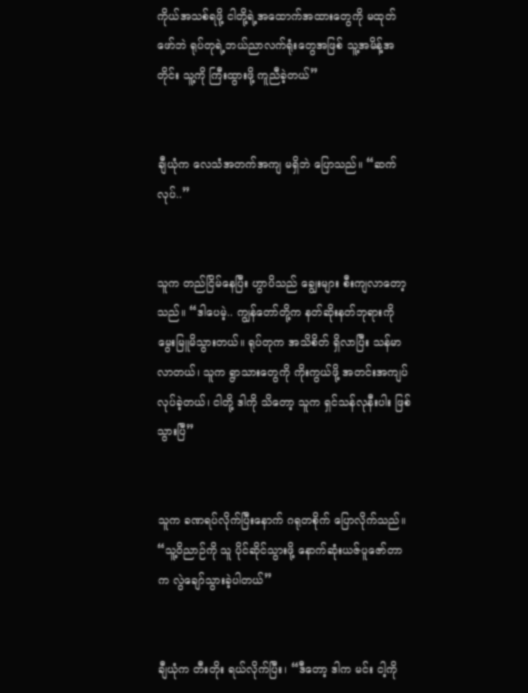ကိုယ်အသစ်ရဖို့ ငါတို့ရဲ့အထောက်အထားတွေကို မထုတ်ဖော်ဘဲ ရုပ်တုရဲ့ဘယ်ညာလက်ရုံးတွေအဖြစ် သူ့အမိန့်အတိုင်း သူ့ကို ကြီးထွားဖို့ ကူညီခဲ့တယ်”


ချီယုံက လေသံအတက်အကျ မရှိဘဲ ပြောသည်။ “ဆက်လုပ်..”


သူက တည်ငြိမ်နေပြီး ဟွာပိသည် ချွေးများ စီးကျလာတော့သည်။ “ဒါပေမဲ့.. ကျွန်တော်တို့က နတ်ဆိုးနတ်ဘုရားကို မွေးမြူမိသွားတယ်။ ရုပ်တုက အသိစိတ် ရှိလာပြီး သန်မာလာတယ်၊ သူက ရွာသားတွေကို ကိုးကွယ်ဖို့ အတင်းအကျပ် လုပ်ခဲ့တယ်၊ ငါတို့ ဒါကို သိတော့ သူက ရှင်သန်လုနီးပါး ဖြစ်သွားပြီ”


သူက ခဏရပ်လိုက်ပြီးနောက် ဂရုတစိုက် ပြောလိုက်သည်။ “သူ့ဝိညာဉ်ကို သူ ပိုင်ဆိုင်သွားဖို့ နောက်ဆုံးယဇ်ပူဇော်တာက လွဲချော်သွားခဲ့ပါတယ်”


ချီယုံက တီးတိုး ရယ်လိုက်ပြီး၊ “ဒီတော့ ဒါက မင်း ငါ့ကို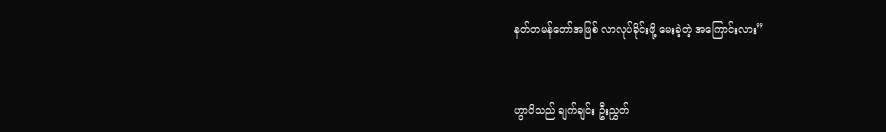နတ်တမန်တော်အဖြစ် လာလုပ်ခိုင်းဖို့ မေးခဲ့တဲ့ အကြောင်းလား”


ဟွာပိသည် ချက်ချင်း ဦးညွှတ်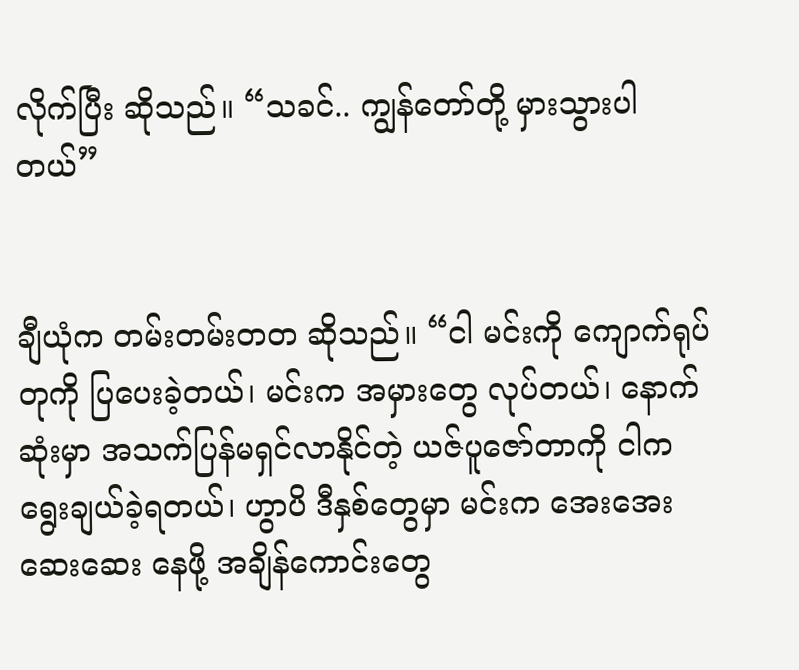လိုက်ပြီး ဆိုသည်။ “သခင်.. ကျွန်တော်တို့ မှားသွားပါတယ်”


ချီယုံက တမ်းတမ်းတတ ဆိုသည်။ “ငါ မင်းကို ကျောက်ရုပ်တုကို ပြပေးခဲ့တယ်၊ မင်းက အမှားတွေ လုပ်တယ်၊ နောက်ဆုံးမှာ အသက်ပြန်မရှင်လာနိုင်တဲ့ ယဇ်ပူဇော်တာကို ငါက ရွေးချယ်ခဲ့ရတယ်၊ ဟွာပိ ဒီနှစ်တွေမှာ မင်းက အေးအေးဆေးဆေး နေဖို့ အချိန်ကောင်းတွေ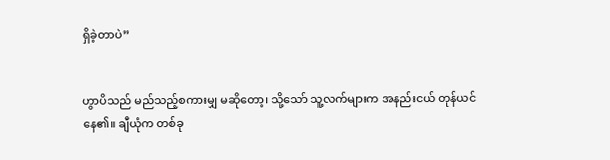ရှိခဲ့တာပဲ”


ဟွာပိသည် မည်သည့်စကားမျှ မဆိုတော့၊ သို့သော် သူ့လက်များက အနည်းငယ် တုန်ယင်နေ၏။ ချီယုံက တစ်ခု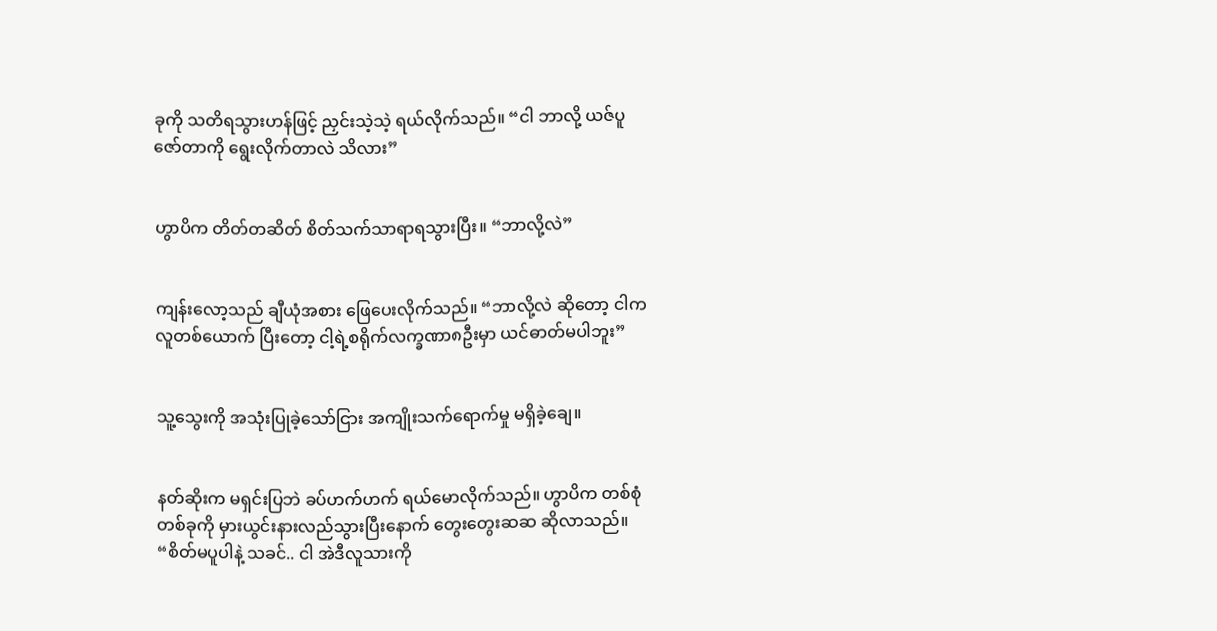ခုကို သတိရသွားဟန်ဖြင့် ညှင်းသဲ့သဲ့ ရယ်လိုက်သည်။ “ငါ ဘာလို့ ယဇ်ပူဇော်တာကို ရွေးလိုက်တာလဲ သိလား”


ဟွာပိက တိတ်တဆိတ် စိတ်သက်သာရာရသွားပြီး။ “ဘာလို့လဲ”


ကျန်းလော့သည် ချီယုံအစား ဖြေပေးလိုက်သည်။ “ဘာလို့လဲ ဆိုတော့ ငါက လူတစ်ယောက် ပြီးတော့ ငါ့ရဲ့စရိုက်လက္ခဏာ၈ဦးမှာ ယင်ဓာတ်မပါဘူး”


သူ့သွေးကို အသုံးပြုခဲ့သော်ငြား အကျိုးသက်ရောက်မှု မရှိခဲ့ချေ။


နတ်ဆိုးက မရှင်းပြဘဲ ခပ်ဟက်ဟက် ရယ်မောလိုက်သည်။ ဟွာပိက တစ်စုံတစ်ခုကို မှားယွင်းနားလည်သွားပြီးနောက် တွေးတွေးဆဆ ဆိုလာသည်။ “စိတ်မပူပါနဲ့ သခင်.. ငါ အဲဒီလူသားကို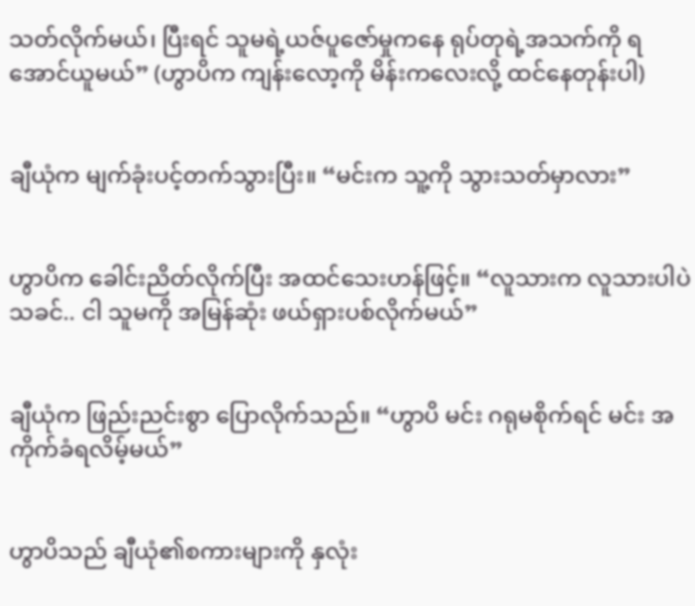သတ်လိုက်မယ်၊ ပြီးရင် သူမရဲ့ယဇ်ပူဇော်မှုကနေ ရုပ်တုရဲ့အသက်ကို ရအောင်ယူမယ်” (ဟွာပိက ကျန်းလော့ကို မိန်းကလေးလို့ ထင်နေတုန်းပါ)


ချီယုံက မျက်ခုံးပင့်တက်သွားပြီး။ “မင်းက သူ့ကို သွားသတ်မှာလား”


ဟွာပိက ခေါင်းညိတ်လိုက်ပြီး အထင်သေးဟန်ဖြင့်။ “လူသားက လူသားပါပဲ သခင်.. ငါ သူမကို အမြန်ဆုံး ဖယ်ရှားပစ်လိုက်မယ်”


ချီယုံက ဖြည်းညင်းစွာ ပြောလိုက်သည်။ “ဟွာပိ မင်း ဂရုမစိုက်ရင် မင်း အကိုက်ခံရလိမ့်မယ်”


ဟွာပိသည် ချီယုံ၏စကားများကို နှလုံး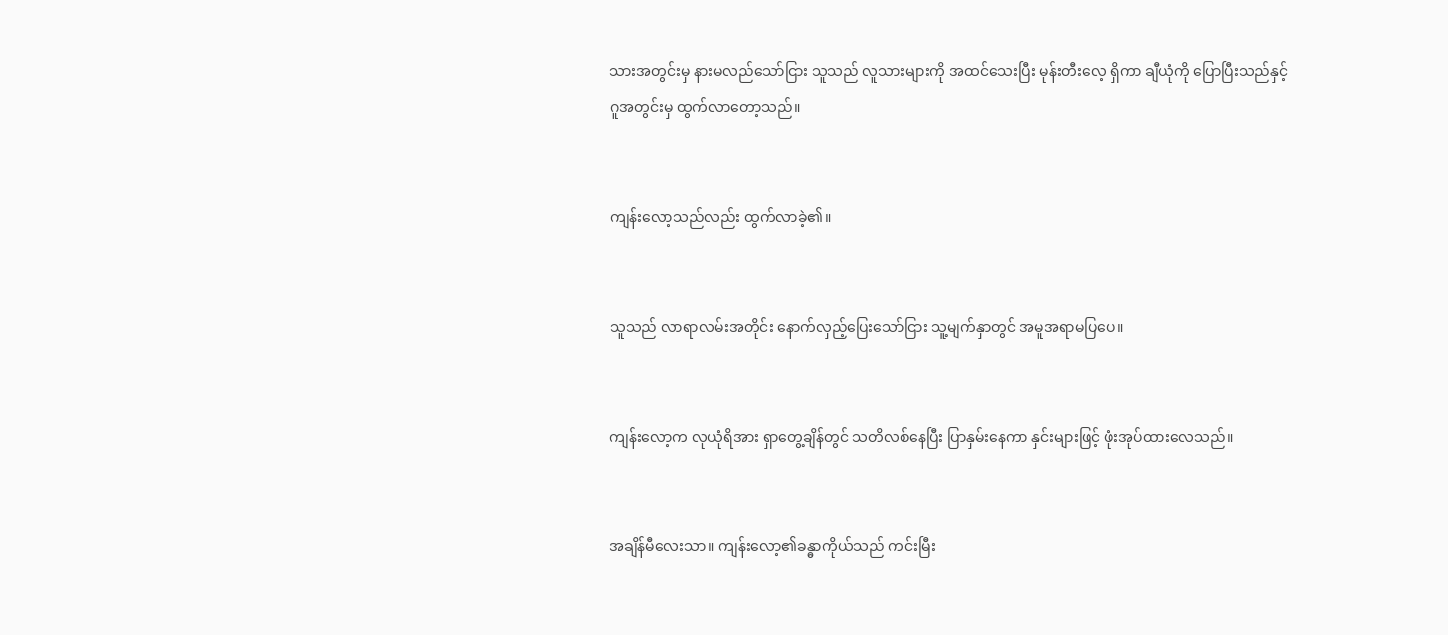သားအတွင်းမှ နားမလည်သော်ငြား သူသည် လူသားများကို အထင်သေးပြီး မုန်းတီးလေ့ ရှိကာ ချီယုံကို ပြောပြီးသည်နှင့် ဂူအတွင်းမှ ထွက်လာတော့သည်။


ကျန်းလော့သည်လည်း ထွက်လာခဲ့၏။


သူသည် လာရာလမ်းအတိုင်း နောက်လှည့်ပြေးသော်ငြား သူ့မျက်နှာတွင် အမူအရာမပြပေ။


ကျန်းလော့က လုယုံရိအား ရှာတွေ့ချိန်တွင် သတိလစ်နေပြီး ပြာနှမ်းနေကာ နှင်းများဖြင့် ဖုံးအုပ်ထားလေသည်။


အချိန်မီလေးသာ။ ကျန်းလော့၏ခန္ဓာကိုယ်သည် ကင်းမြီး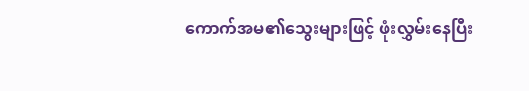ကောက်အမ၏သွေးများဖြင့် ဖုံးလွှမ်းနေပြီး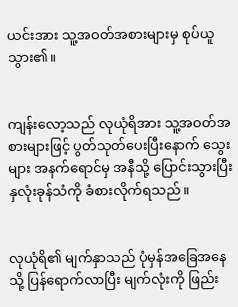ယင်းအား သူ့အဝတ်အစားများမှ စုပ်ယူသွား၏။


ကျန်းလော့သည် လုယုံရိအား သူ့အဝတ်အစားများဖြင့် ပွတ်သုတ်ပေးပြီးနောက် သွေးများ အနက်ရောင်မှ အနီသို့ ပြောင်းသွားပြီး နှလုံးခုန်သံကို ခံစားလိုက်ရသည်။


လုယုံရိ၏ မျက်နှာသည် ပုံမှန်အခြေအနေသို့ ပြန်ရောက်လာပြီး မျက်လုံးကို ဖြည်း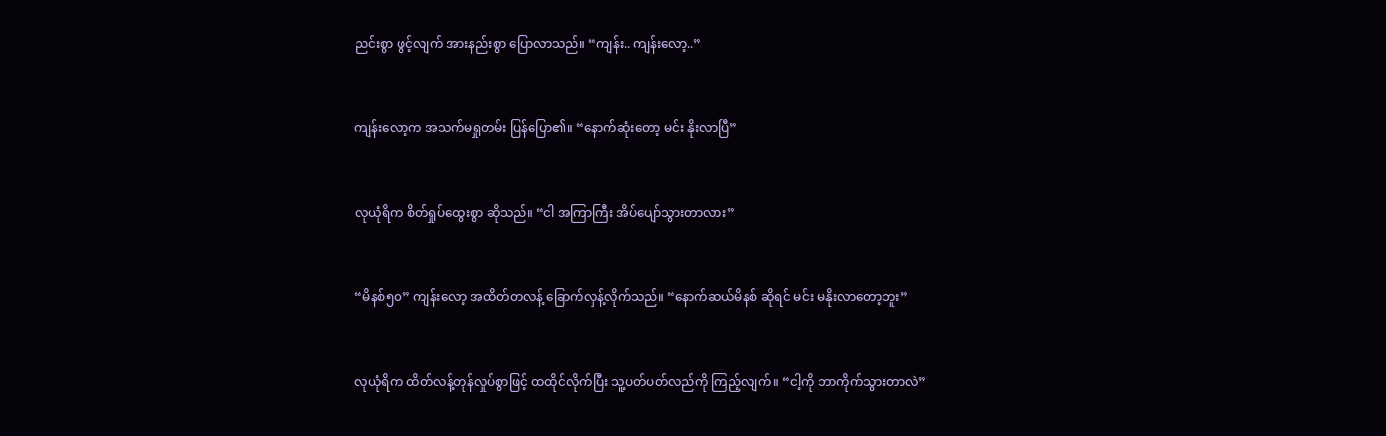ညင်းစွာ ဖွင့်လျက် အားနည်းစွာ ပြောလာသည်။ “ကျန်း.. ကျန်းလော့..”


ကျန်းလော့က အသက်မရှုတမ်း ပြန်ပြော၏။ “နောက်ဆုံးတော့ မင်း နိုးလာပြီ”


လုယုံရိက စိတ်ရှုပ်ထွေးစွာ ဆိုသည်။ “ငါ အကြာကြီး အိပ်ပျော်သွားတာလား”


“မိနစ်၅၀” ကျန်းလော့ အထိတ်တလန့် ခြောက်လှန့်လိုက်သည်။ “နောက်ဆယ်မိနစ် ဆိုရင် မင်း မနိုးလာတော့ဘူး”


လုယုံရိက ထိတ်လန့်တုန်လှုပ်စွာဖြင့် ထထိုင်လိုက်ပြီး သူ့ပတ်ပတ်လည်ကို ကြည့်လျက်။ “ငါ့ကို ဘာကိုက်သွားတာလဲ”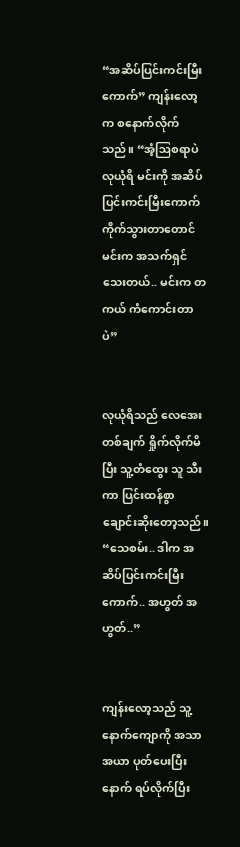“အဆိပ်ပြင်းကင်းမြီးကောက်” ကျန်းလော့က စနောက်လိုက်သည်။ “အံ့ဩစရာပဲ လုယုံရိ မင်းကို အဆိပ်ပြင်းကင်းမြီးကောက်ကိုက်သွားတာတောင် မင်းက အသက်ရှင်သေးတယ်.. မင်းက တကယ် ကံကောင်းတာပဲ”


လုယုံရိသည် လေအေးတစ်ချက် ရှိုက်လိုက်မိပြီး သူ့တံထွေး သူ သီးကာ ပြင်းထန်စွာ ချောင်းဆိုးတော့သည်။ “သေစမ်း.. ဒါက အဆိပ်ပြင်းကင်းမြီးကောက်.. အဟွတ် အဟွတ်..”


ကျန်းလော့သည် သူ့နောက်ကျောကို အသာအယာ ပုတ်ပေးပြီးနောက် ရပ်လိုက်ပြီး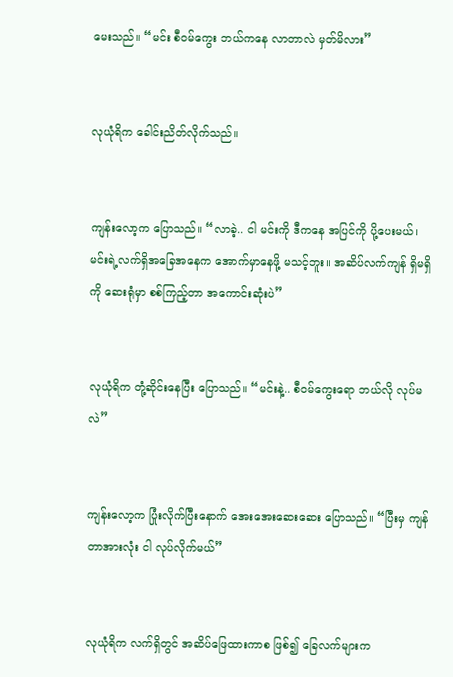မေးသည်။ “မင်း စီဝမ်ကွေး ဘယ်ကနေ လာတာလဲ မှတ်မိလား”


လုယုံရိက ခေါင်းညိတ်လိုက်သည်။


ကျန်းလော့က ပြောသည်။ “လာခဲ့.. ငါ မင်းကို ဒီကနေ အပြင်ကို ပို့ပေးမယ်၊ မင်းရဲ့လက်ရှိအခြေအနေက အောက်မှာနေဖို့ မသင့်ဘူး။ အဆိပ်လက်ကျန် ရှိမရှိကို ဆေးရုံမှာ စစ်ကြည့်တာ အကောင်းဆုံးပဲ”


လုယုံရိက တုံ့ဆိုင်းနေပြီး ပြောသည်။ “မင်းနဲ့.. စီဝမ်ကွေးရော ဘယ်လို လုပ်မလဲ”


ကျန်းလော့က ပြုံးလိုက်ပြီးနောက် အေးအေးဆေးဆေး ပြောသည်။ “ပြီးမှ ကျန်တာအားလုံး ငါ လုပ်လိုက်မယ်”


လုယုံရိက လက်ရှိတွင် အဆိပ်ဖြေထားကာစ ဖြစ်၍ ခြေလက်များက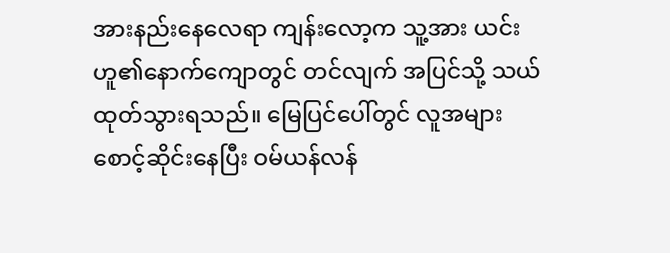အားနည်းနေလေရာ ကျန်းလော့က သူ့အား ယင်းဟူ၏နောက်ကျောတွင် တင်လျက် အပြင်သို့ သယ်ထုတ်သွားရသည်။ မြေပြင်ပေါ်တွင် လူအများစောင့်ဆိုင်းနေပြီး ဝမ်ယန်လန်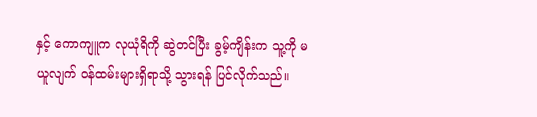နှင့် ကောကျူက လုယုံရိကို ဆွဲတင်ပြီး ခွမ့်ကျိန်းက သူ့ကို မယူလျက် ဝန်ထမ်းများရှိရာသို့ သွားရန် ပြင်လိုက်သည်။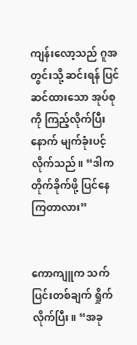ကျန်းလော့သည် ဂူအတွင်းသို့ ဆင်းရန် ပြင်ဆင်ထားသော အုပ်စုကို ကြည့်လိုက်ပြီးနောက် မျက်ခုံးပင့်လိုက်သည်။ “ဒါက တိုက်ခိုက်ဖို့ ပြင်နေကြတာလား”


ကောကျူက သက်ပြင်းတစ်ချက် ရှိုက်လိုက်ပြီး။ “အခု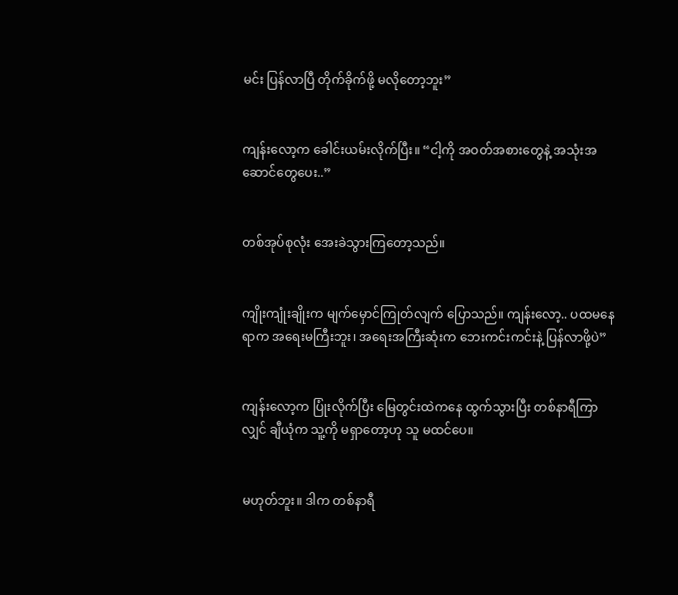မင်း ပြန်လာပြီ တိုက်ခိုက်ဖို့ မလိုတော့ဘူး”


ကျန်းလော့က ခေါင်းယမ်းလိုက်ပြီး။ “ငါ့ကို အဝတ်အစားတွေနဲ့ အသုံးအဆောင်တွေပေး..”


တစ်အုပ်စုလုံး အေးခဲသွားကြတော့သည်။


ကျိုးကျုံးချိုးက မျက်မှောင်ကြုတ်လျက် ပြောသည်။ ကျန်းလော့.. ပထမနေရာက အရေးမကြီးဘူး၊ အရေးအကြီးဆုံးက ဘေးကင်းကင်းနဲ့ ပြန်လာဖို့ပဲ”


ကျန်းလော့က ပြုံးလိုက်ပြီး မြေတွင်းထဲကနေ ထွက်သွားပြီး တစ်နာရီကြာလျှင် ချီယုံက သူ့ကို မရှာတော့ဟု သူ မထင်ပေ။


မဟုတ်ဘူး။ ဒါက တစ်နာရီ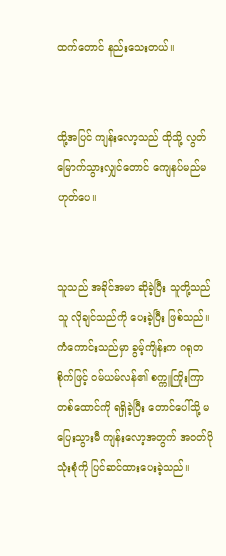ထက်တောင် နည်းသေးတယ်။


ထို့အပြင် ကျန်းလော့သည် ထိုသို့ လွတ်မြောက်သွားလျှင်တောင် ကျေနပ်မည်မဟုတ်ပေ။


သူသည် အခိုင်အမာ ဆိုခဲ့ပြီး သူတို့သည် သူ လိုချင်သည်ကို ပေးခဲ့ပြီး ဖြစ်သည်။ ကံကောင်းသည်မှာ ခွမ့်ကျိန်းက ဂရုတစိုက်ဖြင့် ဝမ်ယမ်လန်၏ စက္ကူကြိုးကြာတစ်ထောင်ကို ရရှိခဲ့ပြီး တောင်ပေါ်သို့ မပြေးသွားမီ ကျန်းလော့အတွက် အဝတ်ပိုသုံးစုံကို ပြင်ဆင်ထားပေးခဲ့သည်။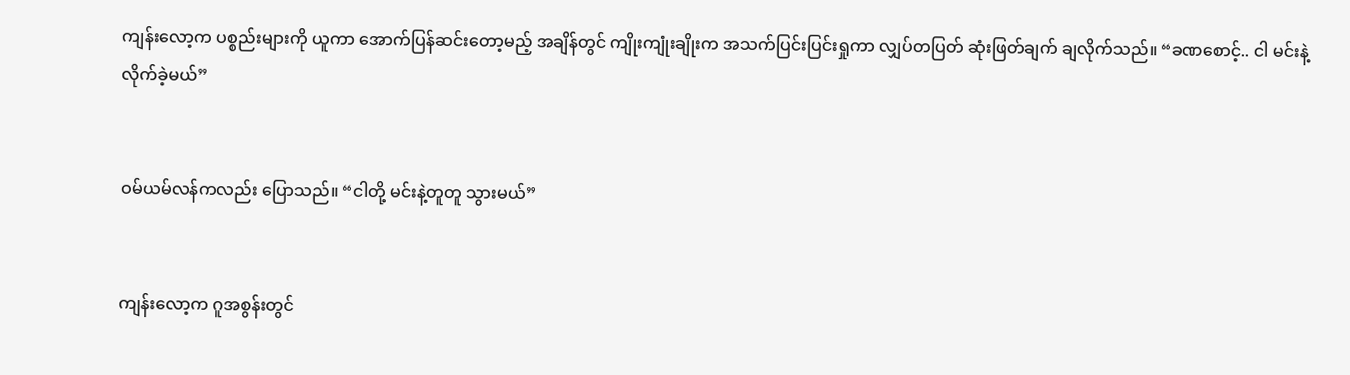ကျန်းလော့က ပစ္စည်းများကို ယူကာ အောက်ပြန်ဆင်းတော့မည့် အချိန်တွင် ကျိုးကျုံးချိုးက အသက်ပြင်းပြင်းရှုကာ လျှပ်တပြတ် ဆုံးဖြတ်ချက် ချလိုက်သည်။ “ခဏစောင့်.. ငါ မင်းနဲ့ လိုက်ခဲ့မယ်”


ဝမ်ယမ်လန်ကလည်း ပြောသည်။ “ငါတို့ မင်းနဲ့တူတူ သွားမယ်”


ကျန်းလော့က ဂူအစွန်းတွင်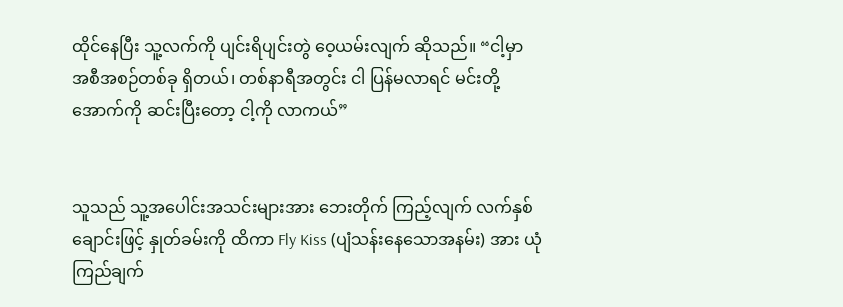ထိုင်နေပြီး သူ့လက်ကို ပျင်းရိပျင်းတွဲ ဝေ့ယမ်းလျက် ဆိုသည်။ “ငါ့မှာ အစီအစဉ်တစ်ခု ရှိတယ်၊ တစ်နာရီအတွင်း ငါ ပြန်မလာရင် မင်းတို့ အောက်ကို ဆင်းပြီးတော့ ငါ့ကို လာကယ်”


သူသည် သူ့အပေါင်းအသင်းများအား ဘေးတိုက် ကြည့်လျက် လက်နှစ်ချောင်းဖြင့် နှုတ်ခမ်းကို ထိကာ Fly Kiss (ပျံသန်းနေသောအနမ်း) အား ယုံကြည်ချက်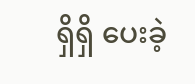ရှိရှိ ပေးခဲ့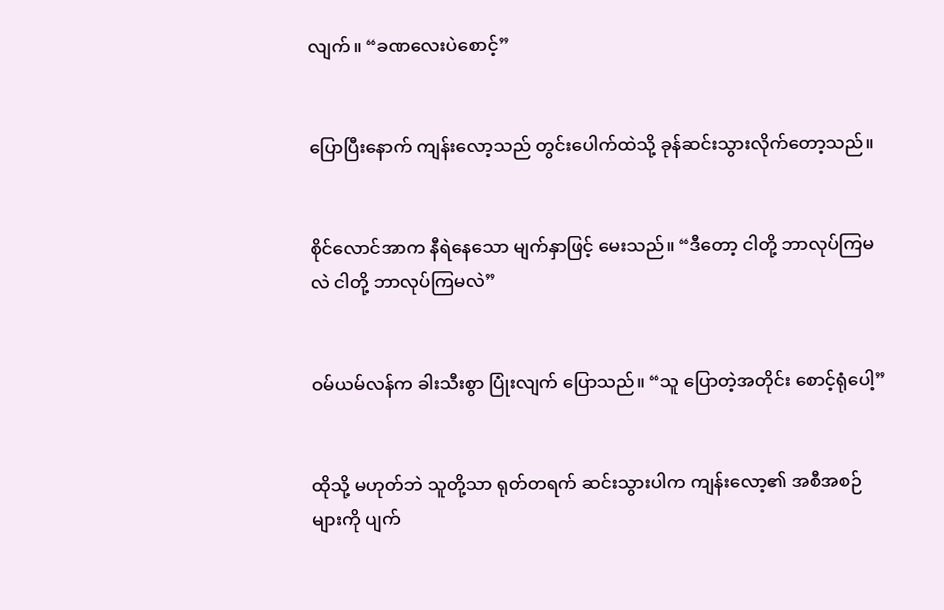လျက်။ “ခဏလေးပဲစောင့်”


ပြောပြီးနောက် ကျန်းလော့သည် တွင်းပေါက်ထဲသို့ ခုန်ဆင်းသွားလိုက်တော့သည်။


စိုင်လောင်အာက နီရဲနေသော မျက်နှာဖြင့် မေးသည်။ “ဒီတော့ ငါတို့ ဘာလုပ်ကြမလဲ ငါတို့ ဘာလုပ်ကြမလဲ”


ဝမ်ယမ်လန်က ခါးသီးစွာ ပြုံးလျက် ပြောသည်။ “သူ ပြောတဲ့အတိုင်း စောင့်ရုံပေါ့”


ထိုသို့ မဟုတ်ဘဲ သူတို့သာ ရုတ်တရက် ဆင်းသွားပါက ကျန်းလော့၏ အစီအစဉ်များကို ပျက်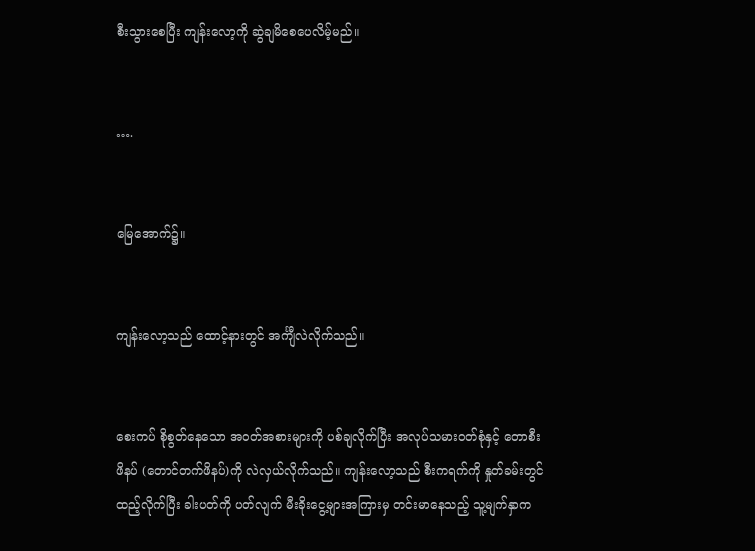စီးသွားစေပြီး ကျန်းလော့ကို ဆွဲချမိစေပေလိမ့်မည်။


….


မြေအောက်၌။


ကျန်းလော့သည် ထောင့်နားတွင် အင်္ကျီလဲလိုက်သည်။


စေးကပ် စိုစွတ်နေသော အဝတ်အစားများကို ပစ်ချလိုက်ပြီး အလုပ်သမားဝတ်စုံနှင့် တောစီးဖိနပ် (တောင်တက်ဖိနပ်)ကို လဲလှယ်လိုက်သည်။ ကျန်းလော့သည် စီးကရက်ကို နှုတ်ခမ်းတွင် ထည့်လိုက်ပြီး ခါးပတ်ကို ပတ်လျက် မီးခိုးငွေ့များအကြားမှ တင်းမာနေသည့် သူ့မျက်နှာက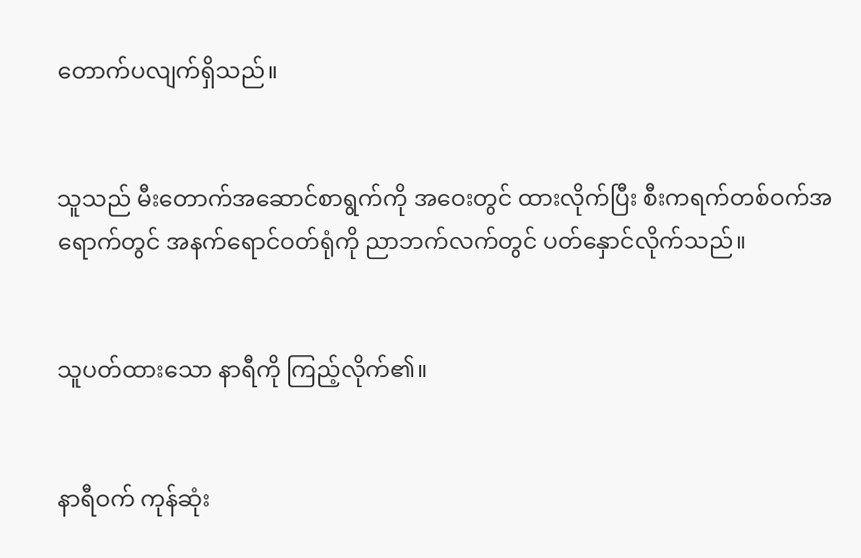တောက်ပလျက်ရှိသည်။


သူသည် မီးတောက်အဆောင်စာရွက်ကို အဝေးတွင် ထားလိုက်ပြီး စီးကရက်တစ်ဝက်အရောက်တွင် အနက်ရောင်ဝတ်ရုံကို ညာဘက်လက်တွင် ပတ်နှောင်လိုက်သည်။


သူပတ်ထားသော နာရီကို ကြည့်လိုက်၏။


နာရီဝက် ကုန်ဆုံး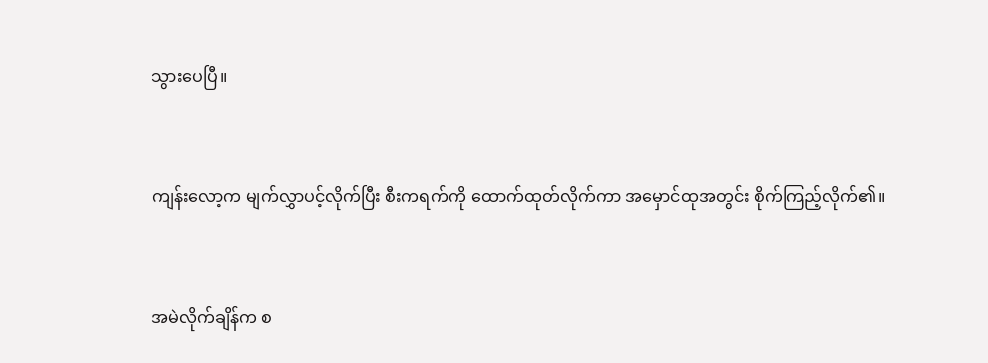သွားပေပြီ။


ကျန်းလော့က မျက်လွှာပင့်လိုက်ပြီး စီးကရက်ကို ထောက်ထုတ်လိုက်ကာ အမှောင်ထုအတွင်း စိုက်ကြည့်လိုက်၏။


အမဲလိုက်ချိန်က စ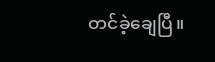တင်ခဲ့ချေပြီ။